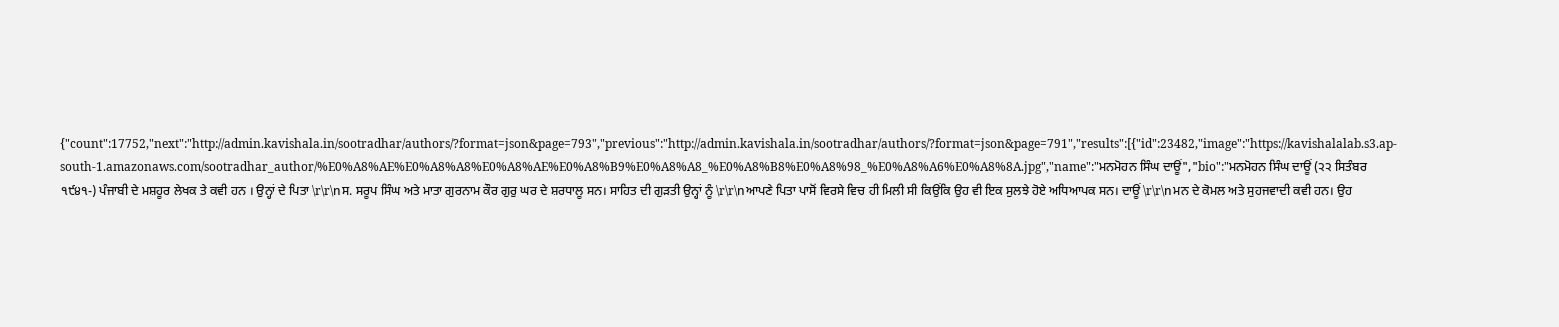{"count":17752,"next":"http://admin.kavishala.in/sootradhar/authors/?format=json&page=793","previous":"http://admin.kavishala.in/sootradhar/authors/?format=json&page=791","results":[{"id":23482,"image":"https://kavishalalab.s3.ap-south-1.amazonaws.com/sootradhar_author/%E0%A8%AE%E0%A8%A8%E0%A8%AE%E0%A8%B9%E0%A8%A8_%E0%A8%B8%E0%A8%98_%E0%A8%A6%E0%A8%8A.jpg","name":"ਮਨਮੋਹਨ ਸਿੰਘ ਦਾਊਂ","bio":"ਮਨਮੋਹਨ ਸਿੰਘ ਦਾਊਂ (੨੨ ਸਿਤੰਬਰ ੧੯੪੧-) ਪੰਜਾਬੀ ਦੇ ਮਸ਼ਹੂਰ ਲੇਖਕ ਤੇ ਕਵੀ ਹਨ । ਉਨ੍ਹਾਂ ਦੇ ਪਿਤਾ \r\r\nਸ. ਸਰੂਪ ਸਿੰਘ ਅਤੇ ਮਾਤਾ ਗੁਰਨਾਮ ਕੌਰ ਗੁਰੁ ਘਰ ਦੇ ਸ਼ਰਧਾਲੂ ਸਨ। ਸਾਹਿਤ ਦੀ ਗੁੜਤੀ ਉਨ੍ਹਾਂ ਨੂੰ \r\r\nਆਪਣੇ ਪਿਤਾ ਪਾਸੋਂ ਵਿਰਸੇ ਵਿਚ ਹੀ ਮਿਲੀ ਸੀ ਕਿਉਂਕਿ ਉਹ ਵੀ ਇਕ ਸੁਲਝੇ ਹੋਏ ਅਧਿਆਪਕ ਸਨ। ਦਾਊਂ \r\r\nਮਨ ਦੇ ਕੋਮਲ ਅਤੇ ਸੁਹਜਵਾਦੀ ਕਵੀ ਹਨ। ਉਹ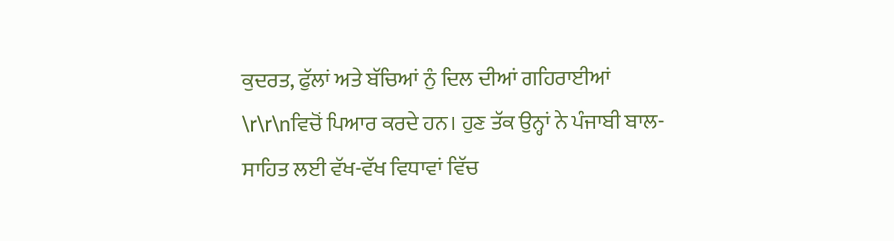ਕੁਦਰਤ, ਫੁੱਲਾਂ ਅਤੇ ਬੱਚਿਆਂ ਨੁੰ ਦਿਲ ਦੀਆਂ ਗਹਿਰਾਈਆਂ \r\r\nਵਿਚੋਂ ਪਿਆਰ ਕਰਦੇ ਹਨ। ਹੁਣ ਤੱਕ ਉਨ੍ਹਾਂ ਨੇ ਪੰਜਾਬੀ ਬਾਲ-ਸਾਹਿਤ ਲਈ ਵੱਖ-ਵੱਖ ਵਿਧਾਵਾਂ ਵਿੱਚ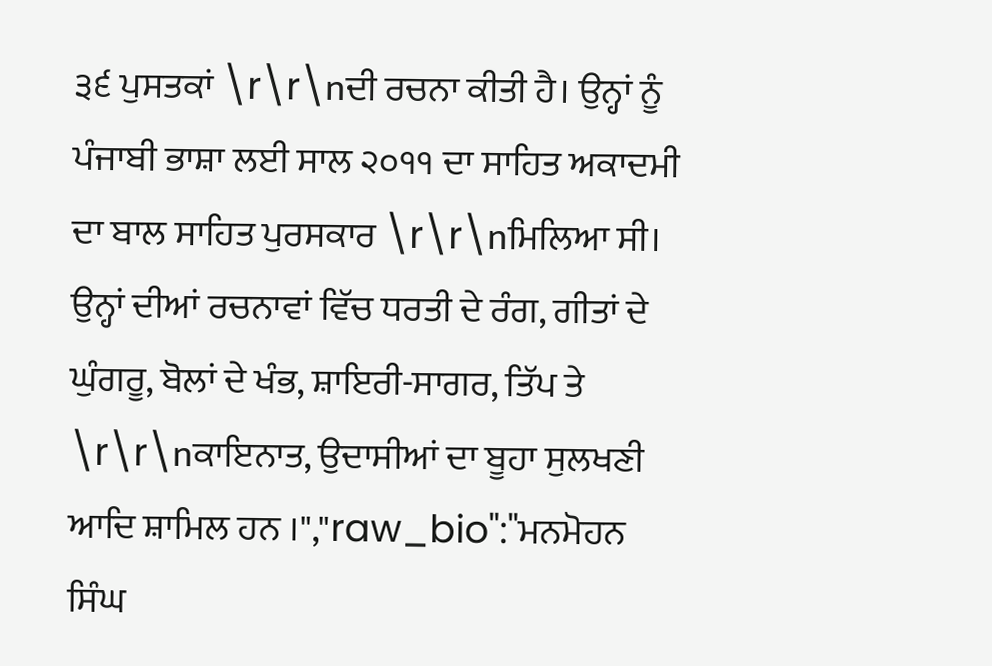੩੬ ਪੁਸਤਕਾਂ \r\r\nਦੀ ਰਚਨਾ ਕੀਤੀ ਹੈ। ਉਨ੍ਹਾਂ ਨੂੰ ਪੰਜਾਬੀ ਭਾਸ਼ਾ ਲਈ ਸਾਲ ੨੦੧੧ ਦਾ ਸਾਹਿਤ ਅਕਾਦਮੀ ਦਾ ਬਾਲ ਸਾਹਿਤ ਪੁਰਸਕਾਰ \r\r\nਮਿਲਿਆ ਸੀ। ਉਨ੍ਹਾਂ ਦੀਆਂ ਰਚਨਾਵਾਂ ਵਿੱਚ ਧਰਤੀ ਦੇ ਰੰਗ, ਗੀਤਾਂ ਦੇ ਘੁੰਗਰੂ, ਬੋਲਾਂ ਦੇ ਖੰਭ, ਸ਼ਾਇਰੀ-ਸਾਗਰ, ਤਿੱਪ ਤੇ \r\r\nਕਾਇਨਾਤ, ਉਦਾਸੀਆਂ ਦਾ ਬੂਹਾ ਸੁਲਖਣੀ ਆਦਿ ਸ਼ਾਮਿਲ ਹਨ ।","raw_bio":"ਮਨਮੋਹਨ ਸਿੰਘ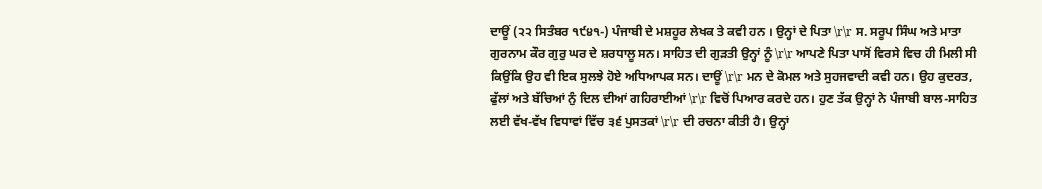ਦਾਊਂ (੨੨ ਸਿਤੰਬਰ ੧੯੪੧-) ਪੰਜਾਬੀ ਦੇ ਮਸ਼ਹੂਰ ਲੇਖਕ ਤੇ ਕਵੀ ਹਨ । ਉਨ੍ਹਾਂ ਦੇ ਪਿਤਾ \r\r ਸ. ਸਰੂਪ ਸਿੰਘ ਅਤੇ ਮਾਤਾ ਗੁਰਨਾਮ ਕੌਰ ਗੁਰੁ ਘਰ ਦੇ ਸ਼ਰਧਾਲੂ ਸਨ। ਸਾਹਿਤ ਦੀ ਗੁੜਤੀ ਉਨ੍ਹਾਂ ਨੂੰ \r\r ਆਪਣੇ ਪਿਤਾ ਪਾਸੋਂ ਵਿਰਸੇ ਵਿਚ ਹੀ ਮਿਲੀ ਸੀ ਕਿਉਂਕਿ ਉਹ ਵੀ ਇਕ ਸੁਲਝੇ ਹੋਏ ਅਧਿਆਪਕ ਸਨ। ਦਾਊਂ \r\r ਮਨ ਦੇ ਕੋਮਲ ਅਤੇ ਸੁਹਜਵਾਦੀ ਕਵੀ ਹਨ। ਉਹ ਕੁਦਰਤ, ਫੁੱਲਾਂ ਅਤੇ ਬੱਚਿਆਂ ਨੁੰ ਦਿਲ ਦੀਆਂ ਗਹਿਰਾਈਆਂ \r\r ਵਿਚੋਂ ਪਿਆਰ ਕਰਦੇ ਹਨ। ਹੁਣ ਤੱਕ ਉਨ੍ਹਾਂ ਨੇ ਪੰਜਾਬੀ ਬਾਲ-ਸਾਹਿਤ ਲਈ ਵੱਖ-ਵੱਖ ਵਿਧਾਵਾਂ ਵਿੱਚ ੩੬ ਪੁਸਤਕਾਂ \r\r ਦੀ ਰਚਨਾ ਕੀਤੀ ਹੈ। ਉਨ੍ਹਾਂ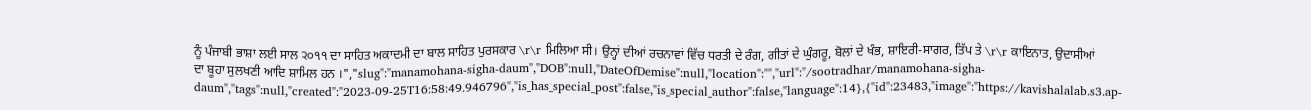ਨੂੰ ਪੰਜਾਬੀ ਭਾਸ਼ਾ ਲਈ ਸਾਲ ੨੦੧੧ ਦਾ ਸਾਹਿਤ ਅਕਾਦਮੀ ਦਾ ਬਾਲ ਸਾਹਿਤ ਪੁਰਸਕਾਰ \r\r ਮਿਲਿਆ ਸੀ। ਉਨ੍ਹਾਂ ਦੀਆਂ ਰਚਨਾਵਾਂ ਵਿੱਚ ਧਰਤੀ ਦੇ ਰੰਗ, ਗੀਤਾਂ ਦੇ ਘੁੰਗਰੂ, ਬੋਲਾਂ ਦੇ ਖੰਭ, ਸ਼ਾਇਰੀ-ਸਾਗਰ, ਤਿੱਪ ਤੇ \r\r ਕਾਇਨਾਤ, ਉਦਾਸੀਆਂ ਦਾ ਬੂਹਾ ਸੁਲਖਣੀ ਆਦਿ ਸ਼ਾਮਿਲ ਹਨ ।","slug":"manamohana-sigha-daum","DOB":null,"DateOfDemise":null,"location":"","url":"/sootradhar/manamohana-sigha-daum","tags":null,"created":"2023-09-25T16:58:49.946796","is_has_special_post":false,"is_special_author":false,"language":14},{"id":23483,"image":"https://kavishalalab.s3.ap-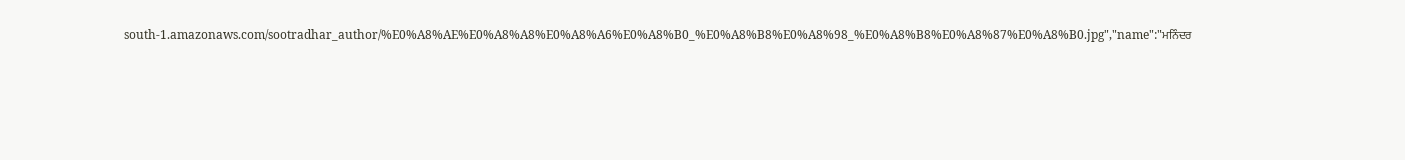south-1.amazonaws.com/sootradhar_author/%E0%A8%AE%E0%A8%A8%E0%A8%A6%E0%A8%B0_%E0%A8%B8%E0%A8%98_%E0%A8%B8%E0%A8%87%E0%A8%B0.jpg","name":"ਮਨਿੰਦਰ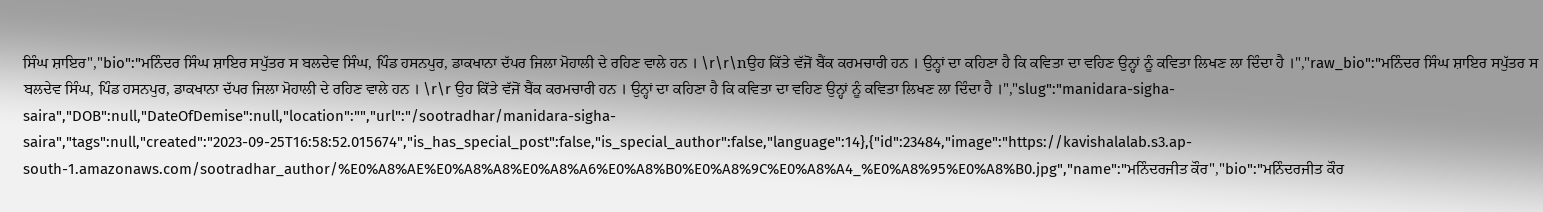ਸਿੰਘ ਸ਼ਾਇਰ","bio":"ਮਨਿੰਦਰ ਸਿੰਘ ਸ਼ਾਇਰ ਸਪੁੱਤਰ ਸ ਬਲਦੇਵ ਸਿੰਘ, ਪਿੰਡ ਹਸਨਪੁਰ, ਡਾਕਖਾਨਾ ਦੱਪਰ ਜਿਲਾ ਮੋਹਾਲੀ ਦੇ ਰਹਿਣ ਵਾਲੇ ਹਨ । \r\r\nਉਹ ਕਿੱਤੇ ਵੱਜੋਂ ਬੈਂਕ ਕਰਮਚਾਰੀ ਹਨ । ਉਨ੍ਹਾਂ ਦਾ ਕਹਿਣਾ ਹੈ ਕਿ ਕਵਿਤਾ ਦਾ ਵਹਿਣ ਉਨ੍ਹਾਂ ਨੂੰ ਕਵਿਤਾ ਲਿਖਣ ਲਾ ਦਿੰਦਾ ਹੈ ।","raw_bio":"ਮਨਿੰਦਰ ਸਿੰਘ ਸ਼ਾਇਰ ਸਪੁੱਤਰ ਸ ਬਲਦੇਵ ਸਿੰਘ, ਪਿੰਡ ਹਸਨਪੁਰ, ਡਾਕਖਾਨਾ ਦੱਪਰ ਜਿਲਾ ਮੋਹਾਲੀ ਦੇ ਰਹਿਣ ਵਾਲੇ ਹਨ । \r\r ਉਹ ਕਿੱਤੇ ਵੱਜੋਂ ਬੈਂਕ ਕਰਮਚਾਰੀ ਹਨ । ਉਨ੍ਹਾਂ ਦਾ ਕਹਿਣਾ ਹੈ ਕਿ ਕਵਿਤਾ ਦਾ ਵਹਿਣ ਉਨ੍ਹਾਂ ਨੂੰ ਕਵਿਤਾ ਲਿਖਣ ਲਾ ਦਿੰਦਾ ਹੈ ।","slug":"manidara-sigha-saira","DOB":null,"DateOfDemise":null,"location":"","url":"/sootradhar/manidara-sigha-saira","tags":null,"created":"2023-09-25T16:58:52.015674","is_has_special_post":false,"is_special_author":false,"language":14},{"id":23484,"image":"https://kavishalalab.s3.ap-south-1.amazonaws.com/sootradhar_author/%E0%A8%AE%E0%A8%A8%E0%A8%A6%E0%A8%B0%E0%A8%9C%E0%A8%A4_%E0%A8%95%E0%A8%B0.jpg","name":"ਮਨਿੰਦਰਜੀਤ ਕੌਰ","bio":"ਮਨਿੰਦਰਜੀਤ ਕੌਰ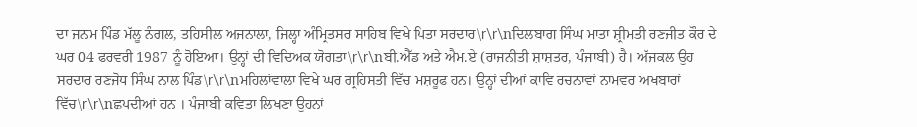ਦਾ ਜਨਮ ਪਿੰਡ ਮੱਲੂ ਨੰਗਲ, ਤਹਿਸੀਲ ਅਜਨਾਲਾ, ਜਿਲ੍ਹਾ ਅੰਮ੍ਰਿਤਸਰ ਸਾਹਿਬ ਵਿਖੇ ਪਿਤਾ ਸਰਦਾਰ\r\r\nਦਿਲਬਾਗ ਸਿੰਘ ਮਾਤਾ ਸ਼੍ਰੀਮਤੀ ਰਣਜੀਤ ਕੌਰ ਦੇ ਘਰ 04 ਫਰਵਰੀ 1987 ਨੂੰ ਹੋਇਆ। ਉਨ੍ਹਾਂ ਦੀ ਵਿਦਿਅਕ ਯੋਗਤਾ\r\r\nਬੀ.ਐੱਡ ਅਤੇ ਐਮ.ਏ (ਰਾਜਨੀਤੀ ਸ਼ਾਸ਼ਤਰ, ਪੰਜਾਬੀ) ਹੈ। ਅੱਜਕਲ ਉਹ ਸਰਦਾਰ ਰਣਜੋਧ ਸਿੰਘ ਨਾਲ ਪਿੰਡ\r\r\nਮਹਿਲਾਂਵਾਲਾ ਵਿਖੇ ਘਰ ਗ੍ਰਹਿਸਤੀ ਵਿੱਚ ਮਸ਼ਰੂਫ ਹਨ। ਉਨ੍ਹਾਂ ਦੀਆਂ ਕਾਵਿ ਰਚਨਾਵਾਂ ਨਾਮਵਰ ਅਖਬਾਰਾਂ ਵਿੱਚ\r\r\nਛਪਦੀਆਂ ਹਨ । ਪੰਜਾਬੀ ਕਵਿਤਾ ਲਿਖਣਾ ਉਹਨਾਂ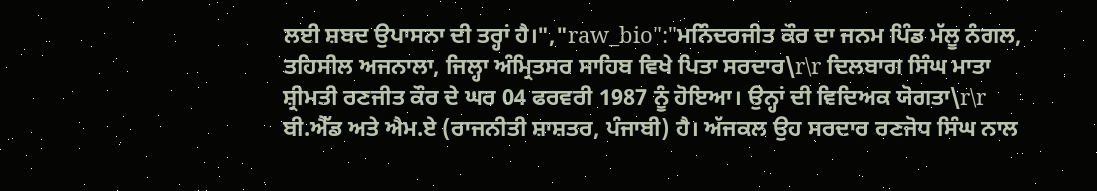ਲਈ ਸ਼ਬਦ ਉਪਾਸਨਾ ਦੀ ਤਰ੍ਹਾਂ ਹੈ।","raw_bio":"ਮਨਿੰਦਰਜੀਤ ਕੌਰ ਦਾ ਜਨਮ ਪਿੰਡ ਮੱਲੂ ਨੰਗਲ, ਤਹਿਸੀਲ ਅਜਨਾਲਾ, ਜਿਲ੍ਹਾ ਅੰਮ੍ਰਿਤਸਰ ਸਾਹਿਬ ਵਿਖੇ ਪਿਤਾ ਸਰਦਾਰ\r\r ਦਿਲਬਾਗ ਸਿੰਘ ਮਾਤਾ ਸ਼੍ਰੀਮਤੀ ਰਣਜੀਤ ਕੌਰ ਦੇ ਘਰ 04 ਫਰਵਰੀ 1987 ਨੂੰ ਹੋਇਆ। ਉਨ੍ਹਾਂ ਦੀ ਵਿਦਿਅਕ ਯੋਗਤਾ\r\r ਬੀ.ਐੱਡ ਅਤੇ ਐਮ.ਏ (ਰਾਜਨੀਤੀ ਸ਼ਾਸ਼ਤਰ, ਪੰਜਾਬੀ) ਹੈ। ਅੱਜਕਲ ਉਹ ਸਰਦਾਰ ਰਣਜੋਧ ਸਿੰਘ ਨਾਲ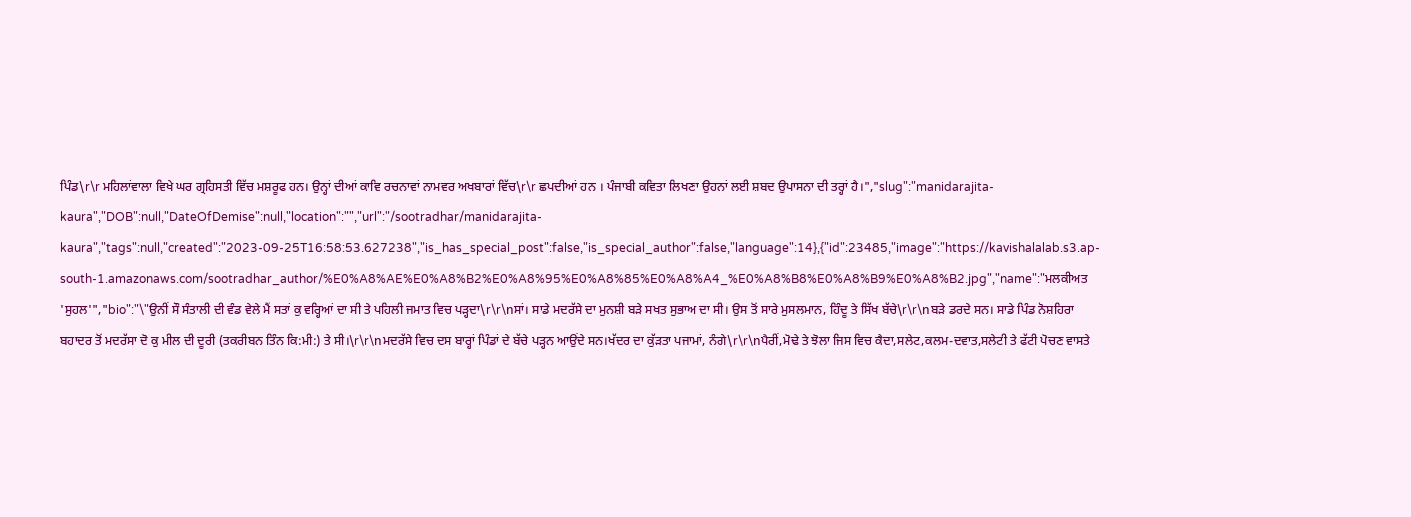ਪਿੰਡ\r\r ਮਹਿਲਾਂਵਾਲਾ ਵਿਖੇ ਘਰ ਗ੍ਰਹਿਸਤੀ ਵਿੱਚ ਮਸ਼ਰੂਫ ਹਨ। ਉਨ੍ਹਾਂ ਦੀਆਂ ਕਾਵਿ ਰਚਨਾਵਾਂ ਨਾਮਵਰ ਅਖਬਾਰਾਂ ਵਿੱਚ\r\r ਛਪਦੀਆਂ ਹਨ । ਪੰਜਾਬੀ ਕਵਿਤਾ ਲਿਖਣਾ ਉਹਨਾਂ ਲਈ ਸ਼ਬਦ ਉਪਾਸਨਾ ਦੀ ਤਰ੍ਹਾਂ ਹੈ।","slug":"manidarajita-kaura","DOB":null,"DateOfDemise":null,"location":"","url":"/sootradhar/manidarajita-kaura","tags":null,"created":"2023-09-25T16:58:53.627238","is_has_special_post":false,"is_special_author":false,"language":14},{"id":23485,"image":"https://kavishalalab.s3.ap-south-1.amazonaws.com/sootradhar_author/%E0%A8%AE%E0%A8%B2%E0%A8%95%E0%A8%85%E0%A8%A4_%E0%A8%B8%E0%A8%B9%E0%A8%B2.jpg","name":"ਮਲਕੀਅਤ 'ਸੁਹਲ'","bio":"\"ਉਨੀਂ ਸੌ ਸੰਤਾਲੀ ਦੀ ਵੰਡ ਵੇਲੇ ਮੈਂ ਸਤਾਂ ਕੁ ਵਰ੍ਹਿਆਂ ਦਾ ਸੀ ਤੇ ਪਹਿਲੀ ਜਮਾਤ ਵਿਚ ਪੜ੍ਹਦਾ\r\r\nਸਾਂ। ਸਾਡੇ ਮਦਰੱਸੇ ਦਾ ਮੁਨਸ਼ੀ ਬੜੇ ਸਖਤ ਸੁਭਾਅ ਦਾ ਸੀ। ਉਸ ਤੋਂ ਸਾਰੇ ਮੁਸਲਮਾਨ, ਹਿੰਦੂ ਤੇ ਸਿੱਖ ਬੱਚੇ\r\r\nਬੜੇ ਡਰਦੇ ਸਨ। ਸਾਡੇ ਪਿੰਡ ਨੋਸ਼ਹਿਰਾ ਬਹਾਦਰ ਤੋਂ ਮਦਰੱਸਾ ਦੋ ਕੁ ਮੀਲ ਦੀ ਦੂਰੀ (ਤਕਰੀਬਨ ਤਿੰਨ ਕਿ:ਮੀ:) ਤੇ ਸੀ।\r\r\nਮਦਰੱਸੇ ਵਿਚ ਦਸ ਬਾਰ੍ਹਾਂ ਪਿੰਡਾਂ ਦੇ ਬੱਚੇ ਪੜ੍ਹਨ ਆਉਂਦੇ ਸਨ।ਖੱਦਰ ਦਾ ਕੁੱੜਤਾ ਪਜਾਮਾਂ, ਨੰਗੇ\r\r\nਪੈਰੀਂ,ਮੋਢੇ ਤੇ ਝੋਲਾ ਜਿਸ ਵਿਚ ਕੈਦਾ,ਸਲੇਟ,ਕਲਮ-ਦਵਾਤ,ਸਲੇਟੀ ਤੇ ਫੱਟੀ ਪੋਚਣ ਵਾਸਤੇ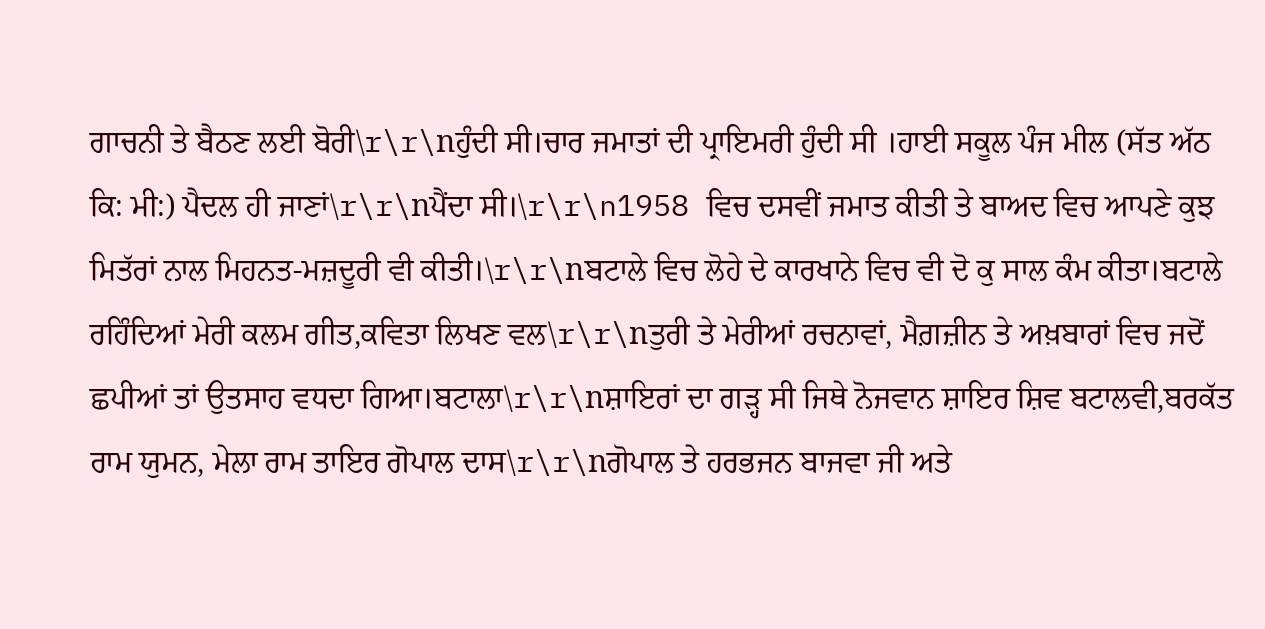ਗਾਚਨੀ ਤੇ ਬੈਠਣ ਲਈ ਬੋਰੀ\r\r\nਹੁੰਦੀ ਸੀ।ਚਾਰ ਜਮਾਤਾਂ ਦੀ ਪ੍ਰਾਇਮਰੀ ਹੁੰਦੀ ਸੀ ।ਹਾਈ ਸਕੂਲ ਪੰਜ ਮੀਲ (ਸੱਤ ਅੱਠ ਕਿ: ਮੀ:) ਪੈਦਲ ਹੀ ਜਾਣਾਂ\r\r\nਪੈਂਦਾ ਸੀ।\r\r\n1958 ਵਿਚ ਦਸਵੀਂ ਜਮਾਤ ਕੀਤੀ ਤੇ ਬਾਅਦ ਵਿਚ ਆਪਣੇ ਕੁਝ ਮਿਤੱਰਾਂ ਨਾਲ ਮਿਹਨਤ-ਮਜ਼ਦੂਰੀ ਵੀ ਕੀਤੀ।\r\r\nਬਟਾਲੇ ਵਿਚ ਲੋਹੇ ਦੇ ਕਾਰਖਾਨੇ ਵਿਚ ਵੀ ਦੋ ਕੁ ਸਾਲ ਕੰਮ ਕੀਤਾ।ਬਟਾਲੇ ਰਹਿੰਦਿਆਂ ਮੇਰੀ ਕਲਮ ਗੀਤ,ਕਵਿਤਾ ਲਿਖਣ ਵਲ\r\r\nਤੁਰੀ ਤੇ ਮੇਰੀਆਂ ਰਚਨਾਵਾਂ, ਮੈਗ਼ਜ਼ੀਨ ਤੇ ਅਖ਼ਬਾਰਾਂ ਵਿਚ ਜਦੋਂ ਛਪੀਆਂ ਤਾਂ ਉਤਸਾਹ ਵਧਦਾ ਗਿਆ।ਬਟਾਲਾ\r\r\nਸ਼ਾਇਰਾਂ ਦਾ ਗੜ੍ਹ ਸੀ ਜਿਥੇ ਨੋਜਵਾਨ ਸ਼ਾਇਰ ਸ਼ਿਵ ਬਟਾਲਵੀ,ਬਰਕੱਤ ਰਾਮ ਯੁਮਨ, ਮੇਲਾ ਰਾਮ ਤਾਇਰ ਗੋਪਾਲ ਦਾਸ\r\r\nਗੋਪਾਲ ਤੇ ਹਰਭਜਨ ਬਾਜਵਾ ਜੀ ਅਤੇ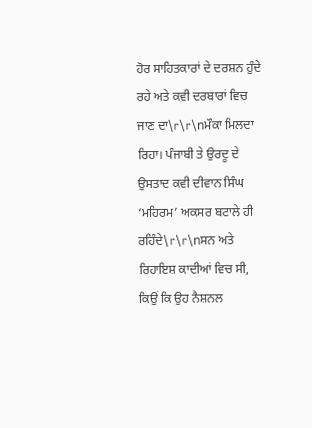ਹੋਰ ਸਾਹਿਤਕਾਰਾਂ ਦੇ ਦਰਸ਼ਨ ਹੁੰਦੇ ਰਹੇ ਅਤੇ ਕਵੀ ਦਰਬਾਰਾਂ ਵਿਚ ਜਾਣ ਦਾ\r\r\nਮੌਕਾ ਮਿਲਦਾ ਰਿਹਾ। ਪੰਜਾਬੀ ਤੇ ਉਰਦੂ ਦੇ ਉਸਤਾਦ ਕਵੀ ਦੀਵਾਨ ਸਿੰਘ ‘ਮਹਿਰਮ’ ਅਕਸਰ ਬਟਾਲੇ ਹੀ ਰਹਿੰਦੇ\r\r\nਸਨ ਅਤੇ ਰਿਹਾਇਸ਼ ਕਾਦੀਆਂ ਵਿਚ ਸੀ, ਕਿਉਂ ਕਿ ਉਹ ਨੈਸ਼ਨਲ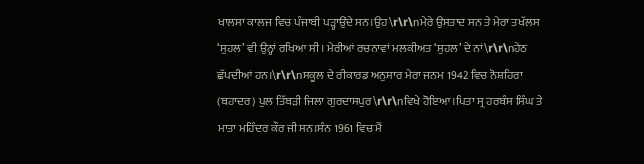ਖਾਲਸਾ ਕਾਲਜ ਵਿਚ ਪੰਜਾਬੀ ਪੜ੍ਹਾਉਂਦੇ ਸਨ।ਉਹ\r\r\nਮੇਰੇ ਉਸਤਾਦ ਸਨ ਤੇ ਮੇਰਾ ਤਖੱਲਸ ‘ਸੁਹਲ’ ਵੀ ਉਨ੍ਹਾਂ ਰਖਿਆ ਸੀ। ਮੇਰੀਆਂ ਰਚਨਾਵਾਂ ਮਲਕੀਅਤ ‘ਸੁਹਲ’ ਦੇ ਨਾਂ\r\r\nਹੇਠ ਛੱਪਦੀਆਂ ਹਨ।\r\r\nਸਕੂਲ ਦੇ ਰੀਕਾਰਡ ਅਨੁਸਾਰ ਮੇਰਾ ਜਨਮ 1942 ਵਿਚ ਨੋਸ਼ਹਿਰਾ (ਬਹਾਦਰ) ਪੁਲ ਤਿੱਬੜੀ ਜਿਲਾ ਗੁਰਦਾਸਪੁਰ\r\r\nਵਿਖੇ ਹੋਇਆ।ਪਿਤਾ ਸ੍ਰ ਹਰਬੰਸ ਸਿੰਘ ਤੇ ਮਾਤਾ ਮਹਿੰਦਰ ਕੌਰ ਜੀ ਸਨ।ਸੰਨ 1961 ਵਿਚ ਮੈਂ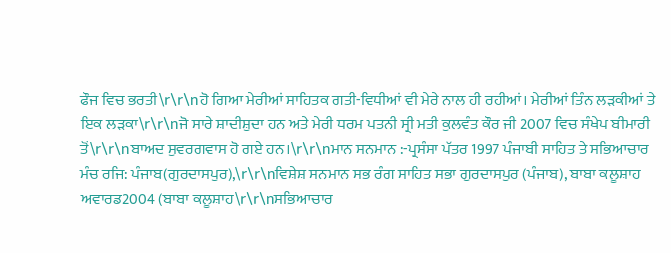ਫੌਜ ਵਿਚ ਭਰਤੀ\r\r\nਹੋ ਗਿਆ ਮੇਰੀਆਂ ਸਾਹਿਤਕ ਗਤੀ-ਵਿਧੀਆਂ ਵੀ ਮੇਰੇ ਨਾਲ ਹੀ ਰਹੀਆਂ। ਮੇਰੀਆਂ ਤਿੰਨ ਲੜਕੀਆਂ ਤੇ ਇਕ ਲੜਕਾ\r\r\nਜੋ ਸਾਰੇ ਸ਼ਾਦੀਸ਼ੁਦਾ ਹਨ ਅਤੇ ਮੇਰੀ ਧਰਮ ਪਤਨੀ ਸ੍ਰੀ ਮਤੀ ਕੁਲਵੰਤ ਕੌਰ ਜੀ 2007 ਵਿਚ ਸੰਖੇਪ ਬੀਮਾਰੀ ਤੋਂ\r\r\nਬਾਅਦ ਸੁਵਰਗਵਾਸ ਹੋ ਗਏ ਹਨ।\r\r\nਮਾਨ ਸਨਮਾਨ :-ਪ੍ਰਸੰਸਾ ਪੱਤਰ 1997 ਪੰਜਾਬੀ ਸਾਹਿਤ ਤੇ ਸਭਿਆਚਾਰ ਮੰਚ ਰਜਿ: ਪੰਜਾਬ(ਗੁਰਦਾਸਪੁਰ),\r\r\nਵਿਸ਼ੇਸ਼ ਸਨਮਾਨ ਸਭ ਰੰਗ ਸਾਹਿਤ ਸਭਾ ਗੁਰਦਾਸਪੁਰ (ਪੰਜਾਬ), ਬਾਬਾ ਕਲੂਸ਼ਾਹ ਅਵਾਰਡ2004 (ਬਾਬਾ ਕਲੂਸ਼ਾਹ\r\r\nਸਭਿਆਚਾਰ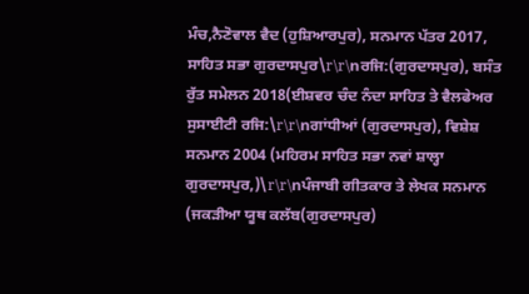ਮੰਚ,ਨੈਣੋਵਾਲ ਵੈਦ (ਹੁਸ਼ਿਆਰਪੁਰ), ਸਨਮਾਨ ਪੱਤਰ 2017, ਸਾਹਿਤ ਸਭਾ ਗੁਰਦਾਸਪੁਰ\r\r\nਰਜਿ:(ਗੁਰਦਾਸਪੁਰ), ਬਸੰਤ ਰੁੱਤ ਸਮੇਲਨ 2018(ਈਸ਼ਵਰ ਚੰਦ ਨੰਦਾ ਸਾਹਿਤ ਤੇ ਵੈਲਫੇਅਰ ਸੁਸਾਈਟੀ ਰਜਿ:\r\r\nਗਾਂਧੀਆਂ (ਗੁਰਦਾਸਪੁਰ), ਵਿਸ਼ੇਸ਼ ਸਨਮਾਨ 2004 (ਮਹਿਰਮ ਸਾਹਿਤ ਸਭਾ ਨਵਾਂ ਸ਼ਾਲ੍ਹਾ ਗੁਰਦਾਸਪੁਰ,)\r\r\nਪੰਜਾਬੀ ਗੀਤਕਾਰ ਤੇ ਲੇਖਕ ਸਨਮਾਨ (ਜਕੜੀਆ ਯੂਥ ਕਲੱਬ(ਗੁਰਦਾਸਪੁਰ)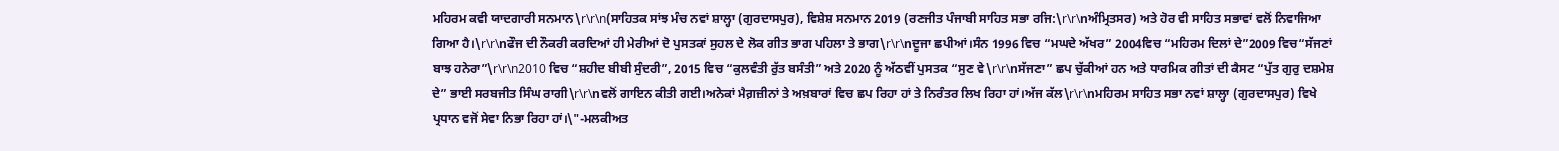ਮਹਿਰਮ ਕਵੀ ਯਾਦਗਾਰੀ ਸਨਮਾਨ\r\r\n(ਸਾਹਿਤਕ ਸਾਂਝ ਮੰਚ ਨਵਾਂ ਸ਼ਾਲ੍ਹਾ (ਗੁਰਦਾਸਪੁਰ), ਵਿਸ਼ੇਸ਼ ਸਨਮਾਨ 2019 (ਰਣਜੀਤ ਪੰਜਾਬੀ ਸਾਹਿਤ ਸਭਾ ਰਜਿ:\r\r\nਅੰਮ੍ਰਿਤਸਰ) ਅਤੇ ਹੋਰ ਵੀ ਸਾਹਿਤ ਸਭਾਵਾਂ ਵਲੋਂ ਨਿਵਾਜਿਆ ਗਿਆ ਹੈ।\r\r\nਫੌਜ ਦੀ ਨੌਕਰੀ ਕਰਦਿਆਂ ਹੀ ਮੇਰੀਆਂ ਦੋ ਪੁਸਤਕਾਂ ਸੁਹਲ ਦੇ ਲੋਕ ਗੀਤ ਭਾਗ ਪਹਿਲਾ ਤੇ ਭਾਗ\r\r\nਦੂਜਾ ਛਪੀਆਂ।ਸੰਨ 1996 ਵਿਚ “ਮਘਦੇ ਅੱਖਰ” 2004ਵਿਚ “ਮਹਿਰਮ ਦਿਲਾਂ ਦੇ”2009 ਵਿਚ“ਸੱਜਣਾਂ ਬਾਝ ਹਨੇਰਾ”\r\r\n2010 ਵਿਚ “ਸ਼ਹੀਦ ਬੀਬੀ ਸੁੰਦਰੀ”, 2015 ਵਿਚ “ਕੁਲਵੰਤੀ ਰੁੱਤ ਬਸੰਤੀ” ਅਤੇ 2020 ਨੂੰ ਅੱਠਵੀਂ ਪੁਸਤਕ “ਸੁਣ ਵੇ\r\r\nਸੱਜਣਾ” ਛਪ ਚੁੱਕੀਆਂ ਹਨ ਅਤੇ ਧਾਰਮਿਕ ਗੀਤਾਂ ਦੀ ਕੈਸਟ “ਪੁੱਤ ਗੁਰੁ ਦਸ਼ਮੇਸ਼ ਦੇ” ਭਾਈ ਸਰਬਜੀਤ ਸਿੰਘ ਰਾਗੀ\r\r\nਵਲੋਂ ਗਾਇਨ ਕੀਤੀ ਗਈ।ਅਨੇਕਾਂ ਮੈਗ਼ਜ਼ੀਨਾਂ ਤੇ ਅਖ਼ਬਾਰਾਂ ਵਿਚ ਛਪ ਰਿਹਾ ਹਾਂ ਤੇ ਨਿਰੰਤਰ ਲਿਖ ਰਿਹਾ ਹਾਂ।ਅੱਜ ਕੱਲ\r\r\nਮਹਿਰਮ ਸਾਹਿਤ ਸਭਾ ਨਵਾਂ ਸ਼ਾਲ੍ਹਾ (ਗੁਰਦਾਸਪੁਰ) ਵਿਖੇ ਪ੍ਰਧਾਨ ਵਜੋਂ ਸੇਵਾ ਨਿਭਾ ਰਿਹਾ ਹਾਂ।\"-ਮਲਕੀਅਤ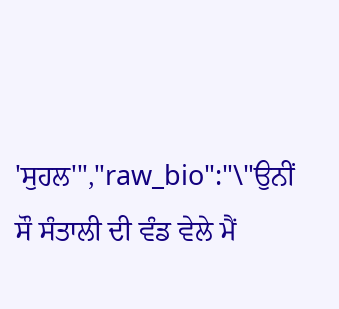'ਸੁਹਲ'","raw_bio":"\"ਉਨੀਂ ਸੌ ਸੰਤਾਲੀ ਦੀ ਵੰਡ ਵੇਲੇ ਮੈਂ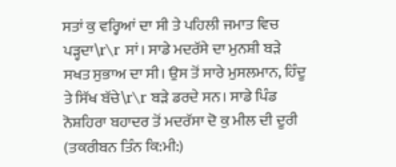ਸਤਾਂ ਕੁ ਵਰ੍ਹਿਆਂ ਦਾ ਸੀ ਤੇ ਪਹਿਲੀ ਜਮਾਤ ਵਿਚ ਪੜ੍ਹਦਾ\r\r ਸਾਂ। ਸਾਡੇ ਮਦਰੱਸੇ ਦਾ ਮੁਨਸ਼ੀ ਬੜੇ ਸਖਤ ਸੁਭਾਅ ਦਾ ਸੀ। ਉਸ ਤੋਂ ਸਾਰੇ ਮੁਸਲਮਾਨ, ਹਿੰਦੂ ਤੇ ਸਿੱਖ ਬੱਚੇ\r\r ਬੜੇ ਡਰਦੇ ਸਨ। ਸਾਡੇ ਪਿੰਡ ਨੋਸ਼ਹਿਰਾ ਬਹਾਦਰ ਤੋਂ ਮਦਰੱਸਾ ਦੋ ਕੁ ਮੀਲ ਦੀ ਦੂਰੀ (ਤਕਰੀਬਨ ਤਿੰਨ ਕਿ:ਮੀ:)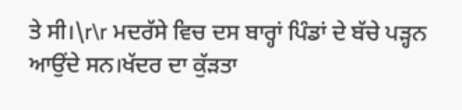ਤੇ ਸੀ।\r\r ਮਦਰੱਸੇ ਵਿਚ ਦਸ ਬਾਰ੍ਹਾਂ ਪਿੰਡਾਂ ਦੇ ਬੱਚੇ ਪੜ੍ਹਨ ਆਉਂਦੇ ਸਨ।ਖੱਦਰ ਦਾ ਕੁੱੜਤਾ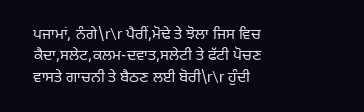ਪਜਾਮਾਂ, ਨੰਗੇ\r\r ਪੈਰੀਂ,ਮੋਢੇ ਤੇ ਝੋਲਾ ਜਿਸ ਵਿਚ ਕੈਦਾ,ਸਲੇਟ,ਕਲਮ-ਦਵਾਤ,ਸਲੇਟੀ ਤੇ ਫੱਟੀ ਪੋਚਣ ਵਾਸਤੇ ਗਾਚਨੀ ਤੇ ਬੈਠਣ ਲਈ ਬੋਰੀ\r\r ਹੁੰਦੀ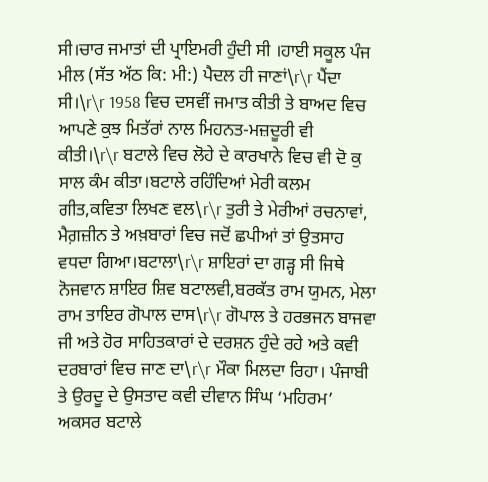ਸੀ।ਚਾਰ ਜਮਾਤਾਂ ਦੀ ਪ੍ਰਾਇਮਰੀ ਹੁੰਦੀ ਸੀ ।ਹਾਈ ਸਕੂਲ ਪੰਜ ਮੀਲ (ਸੱਤ ਅੱਠ ਕਿ: ਮੀ:) ਪੈਦਲ ਹੀ ਜਾਣਾਂ\r\r ਪੈਂਦਾ ਸੀ।\r\r 1958 ਵਿਚ ਦਸਵੀਂ ਜਮਾਤ ਕੀਤੀ ਤੇ ਬਾਅਦ ਵਿਚ ਆਪਣੇ ਕੁਝ ਮਿਤੱਰਾਂ ਨਾਲ ਮਿਹਨਤ-ਮਜ਼ਦੂਰੀ ਵੀ ਕੀਤੀ।\r\r ਬਟਾਲੇ ਵਿਚ ਲੋਹੇ ਦੇ ਕਾਰਖਾਨੇ ਵਿਚ ਵੀ ਦੋ ਕੁ ਸਾਲ ਕੰਮ ਕੀਤਾ।ਬਟਾਲੇ ਰਹਿੰਦਿਆਂ ਮੇਰੀ ਕਲਮ ਗੀਤ,ਕਵਿਤਾ ਲਿਖਣ ਵਲ\r\r ਤੁਰੀ ਤੇ ਮੇਰੀਆਂ ਰਚਨਾਵਾਂ, ਮੈਗ਼ਜ਼ੀਨ ਤੇ ਅਖ਼ਬਾਰਾਂ ਵਿਚ ਜਦੋਂ ਛਪੀਆਂ ਤਾਂ ਉਤਸਾਹ ਵਧਦਾ ਗਿਆ।ਬਟਾਲਾ\r\r ਸ਼ਾਇਰਾਂ ਦਾ ਗੜ੍ਹ ਸੀ ਜਿਥੇ ਨੋਜਵਾਨ ਸ਼ਾਇਰ ਸ਼ਿਵ ਬਟਾਲਵੀ,ਬਰਕੱਤ ਰਾਮ ਯੁਮਨ, ਮੇਲਾ ਰਾਮ ਤਾਇਰ ਗੋਪਾਲ ਦਾਸ\r\r ਗੋਪਾਲ ਤੇ ਹਰਭਜਨ ਬਾਜਵਾ ਜੀ ਅਤੇ ਹੋਰ ਸਾਹਿਤਕਾਰਾਂ ਦੇ ਦਰਸ਼ਨ ਹੁੰਦੇ ਰਹੇ ਅਤੇ ਕਵੀ ਦਰਬਾਰਾਂ ਵਿਚ ਜਾਣ ਦਾ\r\r ਮੌਕਾ ਮਿਲਦਾ ਰਿਹਾ। ਪੰਜਾਬੀ ਤੇ ਉਰਦੂ ਦੇ ਉਸਤਾਦ ਕਵੀ ਦੀਵਾਨ ਸਿੰਘ ‘ਮਹਿਰਮ’ ਅਕਸਰ ਬਟਾਲੇ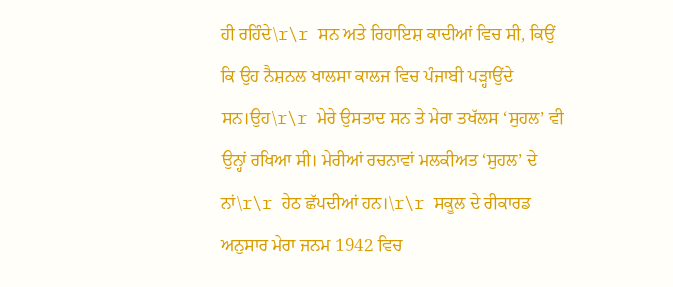ਹੀ ਰਹਿੰਦੇ\r\r ਸਨ ਅਤੇ ਰਿਹਾਇਸ਼ ਕਾਦੀਆਂ ਵਿਚ ਸੀ, ਕਿਉਂ ਕਿ ਉਹ ਨੈਸ਼ਨਲ ਖਾਲਸਾ ਕਾਲਜ ਵਿਚ ਪੰਜਾਬੀ ਪੜ੍ਹਾਉਂਦੇ ਸਨ।ਉਹ\r\r ਮੇਰੇ ਉਸਤਾਦ ਸਨ ਤੇ ਮੇਰਾ ਤਖੱਲਸ ‘ਸੁਹਲ’ ਵੀ ਉਨ੍ਹਾਂ ਰਖਿਆ ਸੀ। ਮੇਰੀਆਂ ਰਚਨਾਵਾਂ ਮਲਕੀਅਤ ‘ਸੁਹਲ’ ਦੇ ਨਾਂ\r\r ਹੇਠ ਛੱਪਦੀਆਂ ਹਨ।\r\r ਸਕੂਲ ਦੇ ਰੀਕਾਰਡ ਅਨੁਸਾਰ ਮੇਰਾ ਜਨਮ 1942 ਵਿਚ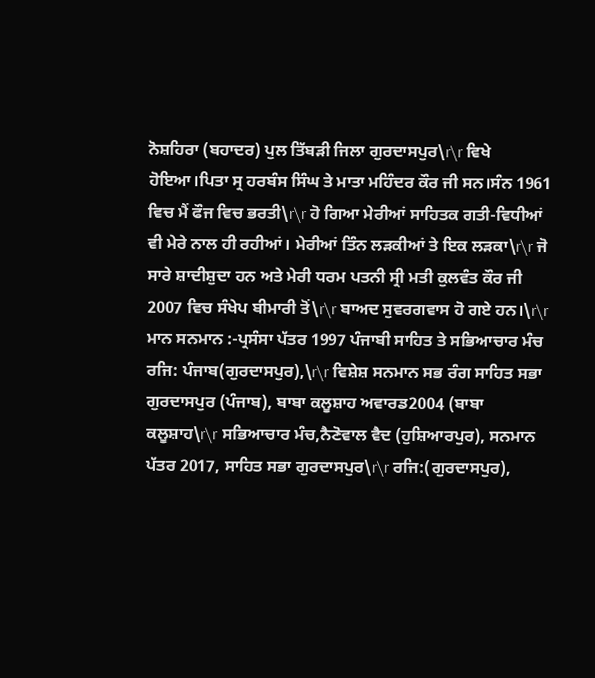ਨੋਸ਼ਹਿਰਾ (ਬਹਾਦਰ) ਪੁਲ ਤਿੱਬੜੀ ਜਿਲਾ ਗੁਰਦਾਸਪੁਰ\r\r ਵਿਖੇ ਹੋਇਆ।ਪਿਤਾ ਸ੍ਰ ਹਰਬੰਸ ਸਿੰਘ ਤੇ ਮਾਤਾ ਮਹਿੰਦਰ ਕੌਰ ਜੀ ਸਨ।ਸੰਨ 1961 ਵਿਚ ਮੈਂ ਫੌਜ ਵਿਚ ਭਰਤੀ\r\r ਹੋ ਗਿਆ ਮੇਰੀਆਂ ਸਾਹਿਤਕ ਗਤੀ-ਵਿਧੀਆਂ ਵੀ ਮੇਰੇ ਨਾਲ ਹੀ ਰਹੀਆਂ। ਮੇਰੀਆਂ ਤਿੰਨ ਲੜਕੀਆਂ ਤੇ ਇਕ ਲੜਕਾ\r\r ਜੋ ਸਾਰੇ ਸ਼ਾਦੀਸ਼ੁਦਾ ਹਨ ਅਤੇ ਮੇਰੀ ਧਰਮ ਪਤਨੀ ਸ੍ਰੀ ਮਤੀ ਕੁਲਵੰਤ ਕੌਰ ਜੀ 2007 ਵਿਚ ਸੰਖੇਪ ਬੀਮਾਰੀ ਤੋਂ\r\r ਬਾਅਦ ਸੁਵਰਗਵਾਸ ਹੋ ਗਏ ਹਨ।\r\r ਮਾਨ ਸਨਮਾਨ :-ਪ੍ਰਸੰਸਾ ਪੱਤਰ 1997 ਪੰਜਾਬੀ ਸਾਹਿਤ ਤੇ ਸਭਿਆਚਾਰ ਮੰਚ ਰਜਿ: ਪੰਜਾਬ(ਗੁਰਦਾਸਪੁਰ),\r\r ਵਿਸ਼ੇਸ਼ ਸਨਮਾਨ ਸਭ ਰੰਗ ਸਾਹਿਤ ਸਭਾ ਗੁਰਦਾਸਪੁਰ (ਪੰਜਾਬ), ਬਾਬਾ ਕਲੂਸ਼ਾਹ ਅਵਾਰਡ2004 (ਬਾਬਾ ਕਲੂਸ਼ਾਹ\r\r ਸਭਿਆਚਾਰ ਮੰਚ,ਨੈਣੋਵਾਲ ਵੈਦ (ਹੁਸ਼ਿਆਰਪੁਰ), ਸਨਮਾਨ ਪੱਤਰ 2017, ਸਾਹਿਤ ਸਭਾ ਗੁਰਦਾਸਪੁਰ\r\r ਰਜਿ:(ਗੁਰਦਾਸਪੁਰ),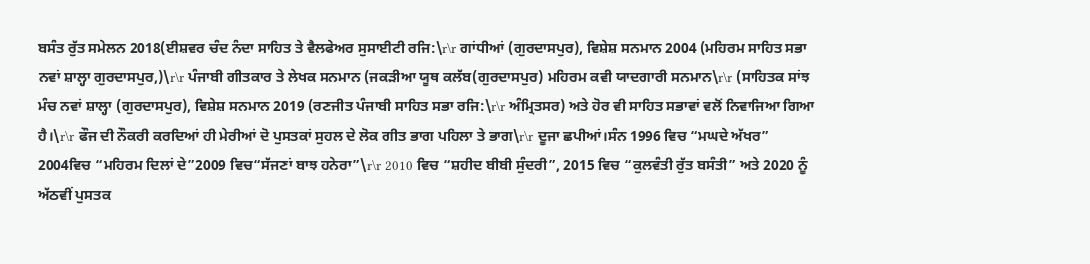ਬਸੰਤ ਰੁੱਤ ਸਮੇਲਨ 2018(ਈਸ਼ਵਰ ਚੰਦ ਨੰਦਾ ਸਾਹਿਤ ਤੇ ਵੈਲਫੇਅਰ ਸੁਸਾਈਟੀ ਰਜਿ:\r\r ਗਾਂਧੀਆਂ (ਗੁਰਦਾਸਪੁਰ), ਵਿਸ਼ੇਸ਼ ਸਨਮਾਨ 2004 (ਮਹਿਰਮ ਸਾਹਿਤ ਸਭਾ ਨਵਾਂ ਸ਼ਾਲ੍ਹਾ ਗੁਰਦਾਸਪੁਰ,)\r\r ਪੰਜਾਬੀ ਗੀਤਕਾਰ ਤੇ ਲੇਖਕ ਸਨਮਾਨ (ਜਕੜੀਆ ਯੂਥ ਕਲੱਬ(ਗੁਰਦਾਸਪੁਰ) ਮਹਿਰਮ ਕਵੀ ਯਾਦਗਾਰੀ ਸਨਮਾਨ\r\r (ਸਾਹਿਤਕ ਸਾਂਝ ਮੰਚ ਨਵਾਂ ਸ਼ਾਲ੍ਹਾ (ਗੁਰਦਾਸਪੁਰ), ਵਿਸ਼ੇਸ਼ ਸਨਮਾਨ 2019 (ਰਣਜੀਤ ਪੰਜਾਬੀ ਸਾਹਿਤ ਸਭਾ ਰਜਿ:\r\r ਅੰਮ੍ਰਿਤਸਰ) ਅਤੇ ਹੋਰ ਵੀ ਸਾਹਿਤ ਸਭਾਵਾਂ ਵਲੋਂ ਨਿਵਾਜਿਆ ਗਿਆ ਹੈ।\r\r ਫੌਜ ਦੀ ਨੌਕਰੀ ਕਰਦਿਆਂ ਹੀ ਮੇਰੀਆਂ ਦੋ ਪੁਸਤਕਾਂ ਸੁਹਲ ਦੇ ਲੋਕ ਗੀਤ ਭਾਗ ਪਹਿਲਾ ਤੇ ਭਾਗ\r\r ਦੂਜਾ ਛਪੀਆਂ।ਸੰਨ 1996 ਵਿਚ “ਮਘਦੇ ਅੱਖਰ” 2004ਵਿਚ “ਮਹਿਰਮ ਦਿਲਾਂ ਦੇ”2009 ਵਿਚ“ਸੱਜਣਾਂ ਬਾਝ ਹਨੇਰਾ”\r\r 2010 ਵਿਚ “ਸ਼ਹੀਦ ਬੀਬੀ ਸੁੰਦਰੀ”, 2015 ਵਿਚ “ਕੁਲਵੰਤੀ ਰੁੱਤ ਬਸੰਤੀ” ਅਤੇ 2020 ਨੂੰ ਅੱਠਵੀਂ ਪੁਸਤਕ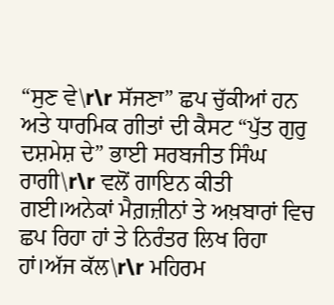“ਸੁਣ ਵੇ\r\r ਸੱਜਣਾ” ਛਪ ਚੁੱਕੀਆਂ ਹਨ ਅਤੇ ਧਾਰਮਿਕ ਗੀਤਾਂ ਦੀ ਕੈਸਟ “ਪੁੱਤ ਗੁਰੁ ਦਸ਼ਮੇਸ਼ ਦੇ” ਭਾਈ ਸਰਬਜੀਤ ਸਿੰਘ ਰਾਗੀ\r\r ਵਲੋਂ ਗਾਇਨ ਕੀਤੀ ਗਈ।ਅਨੇਕਾਂ ਮੈਗ਼ਜ਼ੀਨਾਂ ਤੇ ਅਖ਼ਬਾਰਾਂ ਵਿਚ ਛਪ ਰਿਹਾ ਹਾਂ ਤੇ ਨਿਰੰਤਰ ਲਿਖ ਰਿਹਾ ਹਾਂ।ਅੱਜ ਕੱਲ\r\r ਮਹਿਰਮ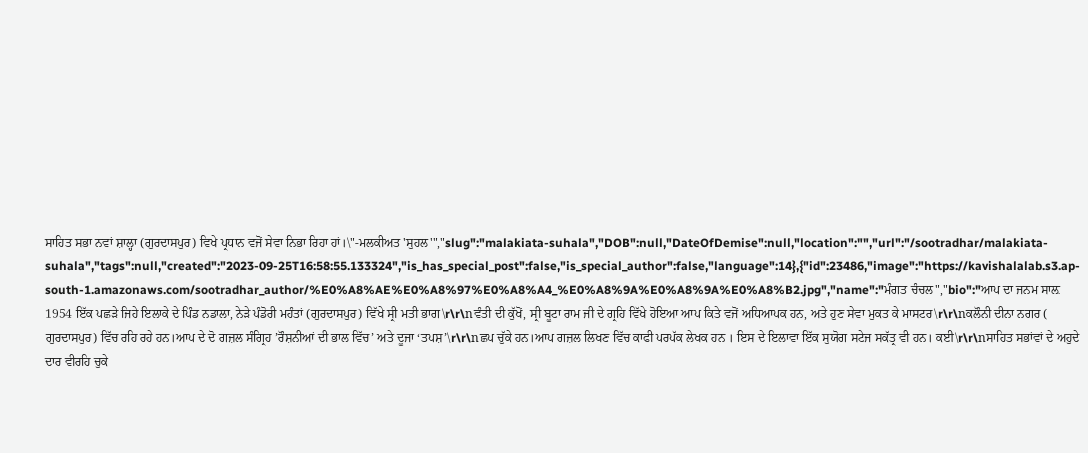ਸਾਹਿਤ ਸਭਾ ਨਵਾਂ ਸ਼ਾਲ੍ਹਾ (ਗੁਰਦਾਸਪੁਰ) ਵਿਖੇ ਪ੍ਰਧਾਨ ਵਜੋਂ ਸੇਵਾ ਨਿਭਾ ਰਿਹਾ ਹਾਂ।\"-ਮਲਕੀਅਤ 'ਸੁਹਲ'","slug":"malakiata-suhala","DOB":null,"DateOfDemise":null,"location":"","url":"/sootradhar/malakiata-suhala","tags":null,"created":"2023-09-25T16:58:55.133324","is_has_special_post":false,"is_special_author":false,"language":14},{"id":23486,"image":"https://kavishalalab.s3.ap-south-1.amazonaws.com/sootradhar_author/%E0%A8%AE%E0%A8%97%E0%A8%A4_%E0%A8%9A%E0%A8%9A%E0%A8%B2.jpg","name":"ਮੰਗਤ ਚੰਚਲ","bio":"ਆਪ ਦਾ ਜਨਮ ਸਾਲ਼ 1954 ਇੱਕ ਪਛੜੇ ਜਿਹੇ ਇਲਾਕੇ ਦੇ ਪਿੰਡ ਨਡਾਲਾ, ਨੇੜੇ ਪੰਡੋਰੀ ਮਹੰਤਾਂ (ਗੁਰਦਾਸਪੁਰ) ਵਿੱਖੇ ਸ੍ਰੀ ਮਤੀ ਭਾਗ\r\r\nਵੰਤੀ ਦੀ ਕੁੱਖੋਂ, ਸ੍ਰੀ ਬੂਟਾ ਰਾਮ ਜੀ ਦੇ ਗ੍ਰਹਿ ਵਿੱਖੇ ਹੋਇਆ ਆਪ ਕਿਤੇ ਵਜੋਂ ਅਧਿਆਪਕ ਹਨ, ਅਤੇ ਹੁਣ ਸੇਵਾ ਮੁਕਤ ਕੇ ਮਾਸਟਰ\r\r\nਕਲੌਨੀ ਦੀਨਾ ਨਗਰ ( ਗੁਰਦਾਸਪੁਰ) ਵਿੱਚ ਰਹਿ ਰਹੇ ਹਨ।ਆਪ ਦੇ ਦੋ ਗਜ਼ਲ ਸੰਗ੍ਰਿਹ ’ਰੌਸ਼ਨੀਆਂ ਦੀ ਭਾਲ ਵਿੱਚ’ ਅਤੇ ਦੂਜਾ ‘ਤਪਸ਼’\r\r\nਛਪ ਚੁੱਕੇ ਹਨ।ਆਪ ਗਜ਼ਲ ਲਿਖਣ ਵਿੱਚ ਕਾਫੀ ਪਰਪੱਕ ਲੇਖਕ ਹਨ । ਇਸ ਦੇ ਇਲਾਵਾ ਇੱਕ ਸੁਯੋਗ ਸਟੇਜ ਸਕੱਤ੍ਰ ਵੀ ਹਨ। ਕਈ\r\r\nਸਾਹਿਤ ਸਭਾਂਵਾਂ ਦੇ ਅਹੁਦੇ ਦਾਰ ਵੀਰਹਿ ਚੁਕੇ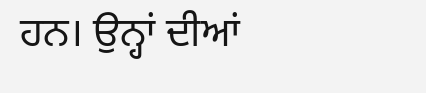ਹਨ। ਉਨ੍ਹਾਂ ਦੀਆਂ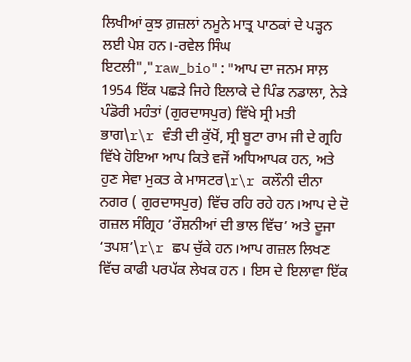ਲਿਖੀਆਂ ਕੁਝ ਗ਼ਜ਼ਲਾਂ ਨਮੂਨੇ ਮਾਤ੍ਰ ਪਾਠਕਾਂ ਦੇ ਪੜ੍ਹਨ ਲਈ ਪੇਸ਼ ਹਨ।-ਰਵੇਲ ਸਿੰਘ ਇਟਲੀ","raw_bio":"ਆਪ ਦਾ ਜਨਮ ਸਾਲ਼ 1954 ਇੱਕ ਪਛੜੇ ਜਿਹੇ ਇਲਾਕੇ ਦੇ ਪਿੰਡ ਨਡਾਲਾ, ਨੇੜੇ ਪੰਡੋਰੀ ਮਹੰਤਾਂ (ਗੁਰਦਾਸਪੁਰ) ਵਿੱਖੇ ਸ੍ਰੀ ਮਤੀ ਭਾਗ\r\r ਵੰਤੀ ਦੀ ਕੁੱਖੋਂ, ਸ੍ਰੀ ਬੂਟਾ ਰਾਮ ਜੀ ਦੇ ਗ੍ਰਹਿ ਵਿੱਖੇ ਹੋਇਆ ਆਪ ਕਿਤੇ ਵਜੋਂ ਅਧਿਆਪਕ ਹਨ, ਅਤੇ ਹੁਣ ਸੇਵਾ ਮੁਕਤ ਕੇ ਮਾਸਟਰ\r\r ਕਲੌਨੀ ਦੀਨਾ ਨਗਰ ( ਗੁਰਦਾਸਪੁਰ) ਵਿੱਚ ਰਹਿ ਰਹੇ ਹਨ।ਆਪ ਦੇ ਦੋ ਗਜ਼ਲ ਸੰਗ੍ਰਿਹ ’ਰੌਸ਼ਨੀਆਂ ਦੀ ਭਾਲ ਵਿੱਚ’ ਅਤੇ ਦੂਜਾ ‘ਤਪਸ਼’\r\r ਛਪ ਚੁੱਕੇ ਹਨ।ਆਪ ਗਜ਼ਲ ਲਿਖਣ ਵਿੱਚ ਕਾਫੀ ਪਰਪੱਕ ਲੇਖਕ ਹਨ । ਇਸ ਦੇ ਇਲਾਵਾ ਇੱਕ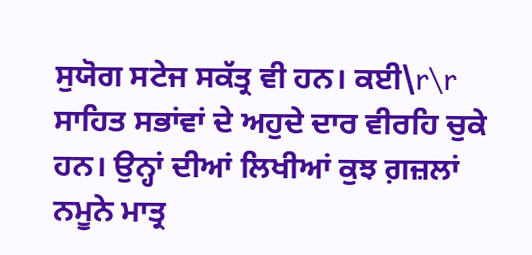ਸੁਯੋਗ ਸਟੇਜ ਸਕੱਤ੍ਰ ਵੀ ਹਨ। ਕਈ\r\r ਸਾਹਿਤ ਸਭਾਂਵਾਂ ਦੇ ਅਹੁਦੇ ਦਾਰ ਵੀਰਹਿ ਚੁਕੇ ਹਨ। ਉਨ੍ਹਾਂ ਦੀਆਂ ਲਿਖੀਆਂ ਕੁਝ ਗ਼ਜ਼ਲਾਂ ਨਮੂਨੇ ਮਾਤ੍ਰ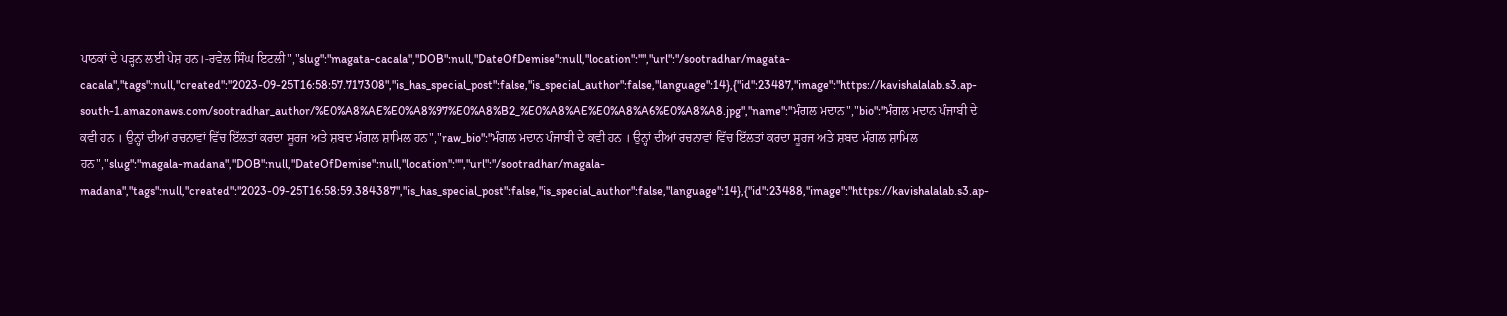ਪਾਠਕਾਂ ਦੇ ਪੜ੍ਹਨ ਲਈ ਪੇਸ਼ ਹਨ।-ਰਵੇਲ ਸਿੰਘ ਇਟਲੀ","slug":"magata-cacala","DOB":null,"DateOfDemise":null,"location":"","url":"/sootradhar/magata-cacala","tags":null,"created":"2023-09-25T16:58:57.717308","is_has_special_post":false,"is_special_author":false,"language":14},{"id":23487,"image":"https://kavishalalab.s3.ap-south-1.amazonaws.com/sootradhar_author/%E0%A8%AE%E0%A8%97%E0%A8%B2_%E0%A8%AE%E0%A8%A6%E0%A8%A8.jpg","name":"ਮੰਗਲ ਮਦਾਨ","bio":"ਮੰਗਲ ਮਦਾਨ ਪੰਜਾਬੀ ਦੇ ਕਵੀ ਹਨ । ਉਨ੍ਹਾਂ ਦੀਆਂ ਰਚਨਾਵਾਂ ਵਿੱਚ ਇੱਲਤਾਂ ਕਰਦਾ ਸੂਰਜ ਅਤੇ ਸ਼ਬਦ ਮੰਗਲ ਸ਼ਾਮਿਲ ਹਨ","raw_bio":"ਮੰਗਲ ਮਦਾਨ ਪੰਜਾਬੀ ਦੇ ਕਵੀ ਹਨ । ਉਨ੍ਹਾਂ ਦੀਆਂ ਰਚਨਾਵਾਂ ਵਿੱਚ ਇੱਲਤਾਂ ਕਰਦਾ ਸੂਰਜ ਅਤੇ ਸ਼ਬਦ ਮੰਗਲ ਸ਼ਾਮਿਲ ਹਨ","slug":"magala-madana","DOB":null,"DateOfDemise":null,"location":"","url":"/sootradhar/magala-madana","tags":null,"created":"2023-09-25T16:58:59.384387","is_has_special_post":false,"is_special_author":false,"language":14},{"id":23488,"image":"https://kavishalalab.s3.ap-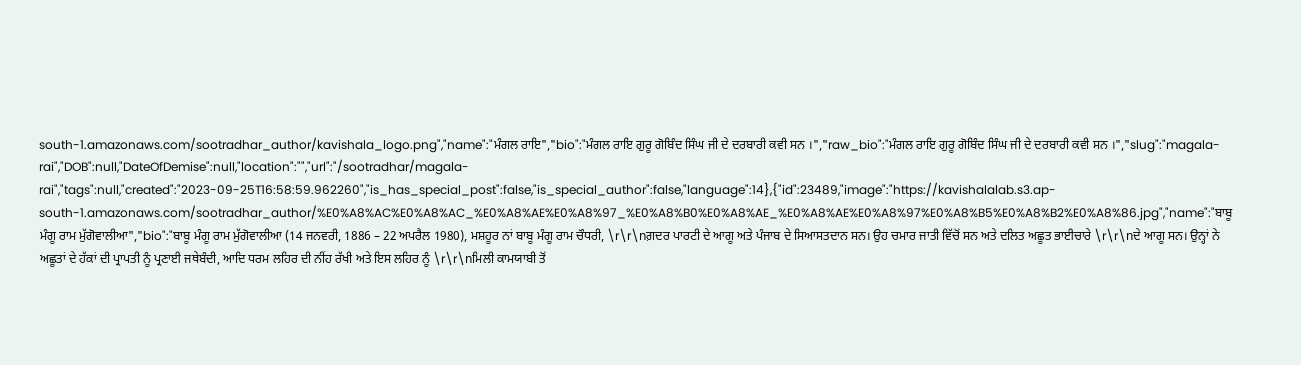south-1.amazonaws.com/sootradhar_author/kavishala_logo.png","name":"ਮੰਗਲ ਰਾਇ","bio":"ਮੰਗਲ ਰਾਇ ਗੁਰੂ ਗੋਬਿੰਦ ਸਿੰਘ ਜੀ ਦੇ ਦਰਬਾਰੀ ਕਵੀ ਸਨ ।","raw_bio":"ਮੰਗਲ ਰਾਇ ਗੁਰੂ ਗੋਬਿੰਦ ਸਿੰਘ ਜੀ ਦੇ ਦਰਬਾਰੀ ਕਵੀ ਸਨ ।","slug":"magala-rai","DOB":null,"DateOfDemise":null,"location":"","url":"/sootradhar/magala-rai","tags":null,"created":"2023-09-25T16:58:59.962260","is_has_special_post":false,"is_special_author":false,"language":14},{"id":23489,"image":"https://kavishalalab.s3.ap-south-1.amazonaws.com/sootradhar_author/%E0%A8%AC%E0%A8%AC_%E0%A8%AE%E0%A8%97_%E0%A8%B0%E0%A8%AE_%E0%A8%AE%E0%A8%97%E0%A8%B5%E0%A8%B2%E0%A8%86.jpg","name":"ਬਾਬੂ ਮੰਗੂ ਰਾਮ ਮੁੱਗੋਵਾਲੀਆ","bio":"ਬਾਬੂ ਮੰਗੂ ਰਾਮ ਮੁੱਗੋਵਾਲੀਆ (14 ਜਨਵਰੀ, 1886 – 22 ਅਪਰੈਲ 1980), ਮਸ਼ਹੂਰ ਨਾਂ ਬਾਬੂ ਮੰਗੂ ਰਾਮ ਚੌਧਰੀ, \r\r\nਗ਼ਦਰ ਪਾਰਟੀ ਦੇ ਆਗੂ ਅਤੇ ਪੰਜਾਬ ਦੇ ਸਿਆਸਤਦਾਨ ਸਨ। ਉਹ ਚਮਾਰ ਜਾਤੀ ਵਿੱਚੋਂ ਸਨ ਅਤੇ ਦਲਿਤ ਅਛੂਤ ਭਾਈਚਾਰੇ \r\r\nਦੇ ਆਗੂ ਸਨ। ਉਨ੍ਹਾਂ ਨੇ ਅਛੂਤਾਂ ਦੇ ਹੱਕਾਂ ਦੀ ਪ੍ਰਾਪਤੀ ਨੂੰ ਪ੍ਰਣਾਈ ਜਥੇਬੰਦੀ, ਆਦਿ ਧਰਮ ਲਹਿਰ ਦੀ ਨੀਂਹ ਰੱਖੀ ਅਤੇ ਇਸ ਲਹਿਰ ਨੂੰ \r\r\nਮਿਲੀ ਕਾਮਯਾਬੀ ਤੋਂ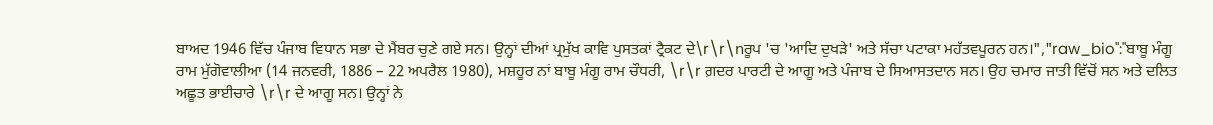ਬਾਅਦ 1946 ਵਿੱਚ ਪੰਜਾਬ ਵਿਧਾਨ ਸਭਾ ਦੇ ਮੈਂਬਰ ਚੁਣੇ ਗਏ ਸਨ। ਉਨ੍ਹਾਂ ਦੀਆਂ ਪ੍ਰਮੁੱਖ ਕਾਵਿ ਪੁਸਤਕਾਂ ਟ੍ਰੈਕਟ ਦੇ\r\r\nਰੂਪ 'ਚ 'ਆਦਿ ਦੁਖੜੇ' ਅਤੇ ਸੱਚਾ ਪਟਾਕਾ ਮਹੱਤਵਪੂਰਨ ਹਨ।","raw_bio":"ਬਾਬੂ ਮੰਗੂ ਰਾਮ ਮੁੱਗੋਵਾਲੀਆ (14 ਜਨਵਰੀ, 1886 – 22 ਅਪਰੈਲ 1980), ਮਸ਼ਹੂਰ ਨਾਂ ਬਾਬੂ ਮੰਗੂ ਰਾਮ ਚੌਧਰੀ, \r\r ਗ਼ਦਰ ਪਾਰਟੀ ਦੇ ਆਗੂ ਅਤੇ ਪੰਜਾਬ ਦੇ ਸਿਆਸਤਦਾਨ ਸਨ। ਉਹ ਚਮਾਰ ਜਾਤੀ ਵਿੱਚੋਂ ਸਨ ਅਤੇ ਦਲਿਤ ਅਛੂਤ ਭਾਈਚਾਰੇ \r\r ਦੇ ਆਗੂ ਸਨ। ਉਨ੍ਹਾਂ ਨੇ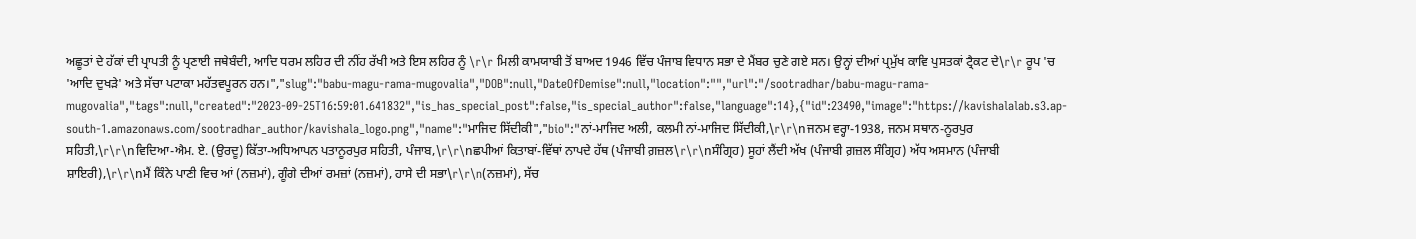ਅਛੂਤਾਂ ਦੇ ਹੱਕਾਂ ਦੀ ਪ੍ਰਾਪਤੀ ਨੂੰ ਪ੍ਰਣਾਈ ਜਥੇਬੰਦੀ, ਆਦਿ ਧਰਮ ਲਹਿਰ ਦੀ ਨੀਂਹ ਰੱਖੀ ਅਤੇ ਇਸ ਲਹਿਰ ਨੂੰ \r\r ਮਿਲੀ ਕਾਮਯਾਬੀ ਤੋਂ ਬਾਅਦ 1946 ਵਿੱਚ ਪੰਜਾਬ ਵਿਧਾਨ ਸਭਾ ਦੇ ਮੈਂਬਰ ਚੁਣੇ ਗਏ ਸਨ। ਉਨ੍ਹਾਂ ਦੀਆਂ ਪ੍ਰਮੁੱਖ ਕਾਵਿ ਪੁਸਤਕਾਂ ਟ੍ਰੈਕਟ ਦੇ\r\r ਰੂਪ 'ਚ 'ਆਦਿ ਦੁਖੜੇ' ਅਤੇ ਸੱਚਾ ਪਟਾਕਾ ਮਹੱਤਵਪੂਰਨ ਹਨ।","slug":"babu-magu-rama-mugovalia","DOB":null,"DateOfDemise":null,"location":"","url":"/sootradhar/babu-magu-rama-mugovalia","tags":null,"created":"2023-09-25T16:59:01.641832","is_has_special_post":false,"is_special_author":false,"language":14},{"id":23490,"image":"https://kavishalalab.s3.ap-south-1.amazonaws.com/sootradhar_author/kavishala_logo.png","name":"ਮਾਜਿਦ ਸਿੱਦੀਕੀ","bio":"ਨਾਂ-ਮਾਜਿਦ ਅਲੀ, ਕਲਮੀ ਨਾਂ-ਮਾਜਿਦ ਸਿੱਦੀਕੀ,\r\r\nਜਨਮ ਵਰ੍ਹਾ-1938, ਜਨਮ ਸਥਾਨ-ਨੂਰਪੁਰ ਸਹਿਤੀ,\r\r\nਵਿਦਿਆ-ਐਮ. ਏ. (ਉਰਦੂ) ਕਿੱਤਾ-ਅਧਿਆਪਨ ਪਤਾਨੂਰਪੁਰ ਸਹਿਤੀ, ਪੰਜਾਬ,\r\r\nਛਪੀਆਂ ਕਿਤਾਬਾਂ-ਵਿੱਥਾਂ ਨਾਪਦੇ ਹੱਥ (ਪੰਜਾਬੀ ਗ਼ਜ਼ਲ\r\r\nਸੰਗ੍ਰਿਹ) ਸੂਹਾਂ ਲੈਂਦੀ ਅੱਖ (ਪੰਜਾਬੀ ਗ਼ਜ਼ਲ ਸੰਗ੍ਰਿਹ) ਅੱਧ ਅਸਮਾਨ (ਪੰਜਾਬੀ ਸ਼ਾਇਰੀ),\r\r\nਮੈਂ ਕਿੰਨੇ ਪਾਣੀ ਵਿਚ ਆਂ (ਨਜ਼ਮਾਂ), ਗੂੰਗੇ ਦੀਆਂ ਰਮਜ਼ਾਂ (ਨਜ਼ਮਾਂ), ਹਾਸੇ ਦੀ ਸਭਾ\r\r\n(ਨਜ਼ਮਾਂ), ਸੱਚ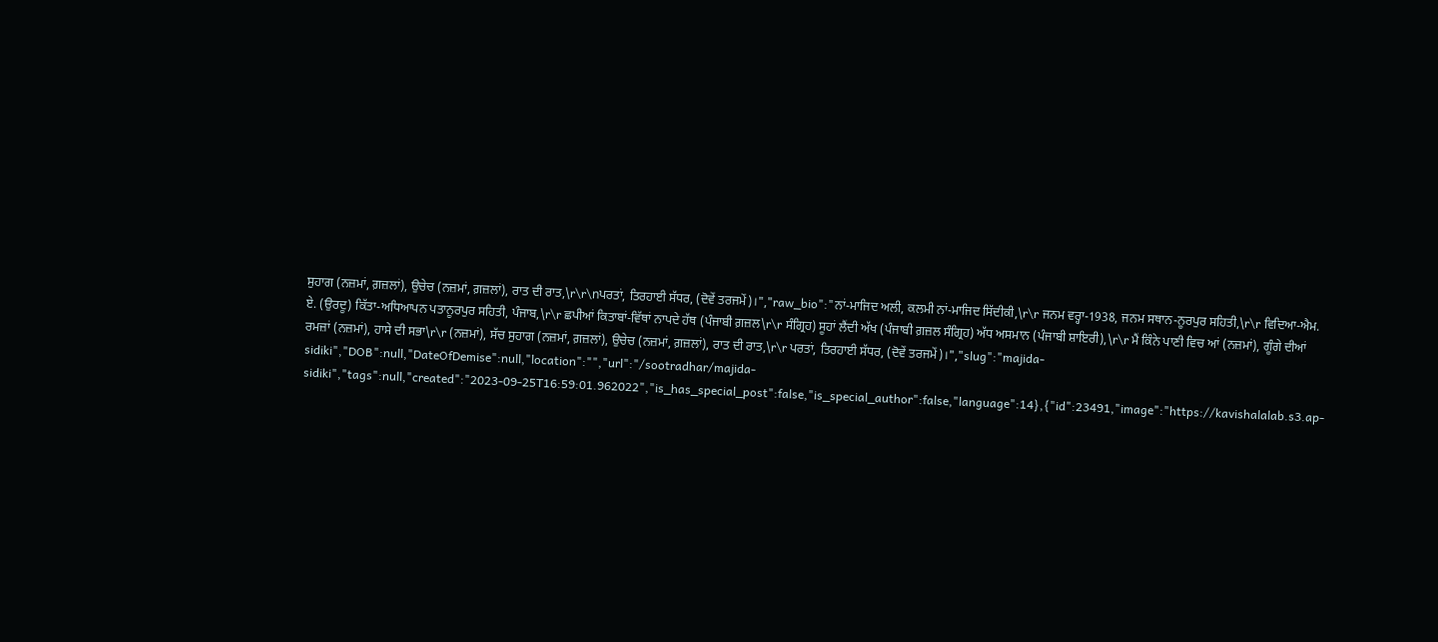ਸੁਹਾਗ (ਨਜ਼ਮਾਂ, ਗ਼ਜ਼ਲਾਂ), ਉਚੇਚ (ਨਜ਼ਮਾਂ, ਗ਼ਜ਼ਲਾਂ), ਰਾਤ ਦੀ ਰਾਤ,\r\r\nਪਰਤਾਂ, ਤਿਰਹਾਈ ਸੱਧਰ, (ਦੋਵੇਂ ਤਰਜਮੇਂ)।","raw_bio":"ਨਾਂ-ਮਾਜਿਦ ਅਲੀ, ਕਲਮੀ ਨਾਂ-ਮਾਜਿਦ ਸਿੱਦੀਕੀ,\r\r ਜਨਮ ਵਰ੍ਹਾ-1938, ਜਨਮ ਸਥਾਨ-ਨੂਰਪੁਰ ਸਹਿਤੀ,\r\r ਵਿਦਿਆ-ਐਮ. ਏ. (ਉਰਦੂ) ਕਿੱਤਾ-ਅਧਿਆਪਨ ਪਤਾਨੂਰਪੁਰ ਸਹਿਤੀ, ਪੰਜਾਬ,\r\r ਛਪੀਆਂ ਕਿਤਾਬਾਂ-ਵਿੱਥਾਂ ਨਾਪਦੇ ਹੱਥ (ਪੰਜਾਬੀ ਗ਼ਜ਼ਲ\r\r ਸੰਗ੍ਰਿਹ) ਸੂਹਾਂ ਲੈਂਦੀ ਅੱਖ (ਪੰਜਾਬੀ ਗ਼ਜ਼ਲ ਸੰਗ੍ਰਿਹ) ਅੱਧ ਅਸਮਾਨ (ਪੰਜਾਬੀ ਸ਼ਾਇਰੀ),\r\r ਮੈਂ ਕਿੰਨੇ ਪਾਣੀ ਵਿਚ ਆਂ (ਨਜ਼ਮਾਂ), ਗੂੰਗੇ ਦੀਆਂ ਰਮਜ਼ਾਂ (ਨਜ਼ਮਾਂ), ਹਾਸੇ ਦੀ ਸਭਾ\r\r (ਨਜ਼ਮਾਂ), ਸੱਚ ਸੁਹਾਗ (ਨਜ਼ਮਾਂ, ਗ਼ਜ਼ਲਾਂ), ਉਚੇਚ (ਨਜ਼ਮਾਂ, ਗ਼ਜ਼ਲਾਂ), ਰਾਤ ਦੀ ਰਾਤ,\r\r ਪਰਤਾਂ, ਤਿਰਹਾਈ ਸੱਧਰ, (ਦੋਵੇਂ ਤਰਜਮੇਂ)।","slug":"majida-sidiki","DOB":null,"DateOfDemise":null,"location":"","url":"/sootradhar/majida-sidiki","tags":null,"created":"2023-09-25T16:59:01.962022","is_has_special_post":false,"is_special_author":false,"language":14},{"id":23491,"image":"https://kavishalalab.s3.ap-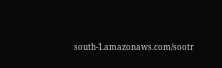south-1.amazonaws.com/sootr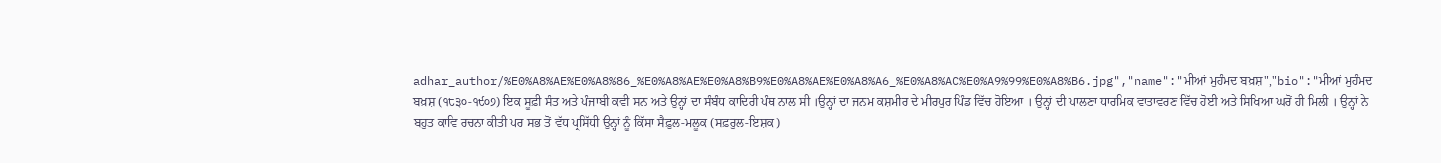adhar_author/%E0%A8%AE%E0%A8%86_%E0%A8%AE%E0%A8%B9%E0%A8%AE%E0%A8%A6_%E0%A8%AC%E0%A9%99%E0%A8%B6.jpg","name":"ਮੀਆਂ ਮੁਹੰਮਦ ਬਖ਼ਸ਼","bio":"ਮੀਆਂ ਮੁਹੰਮਦ ਬਖ਼ਸ਼ (੧੮੩੦-੧੯੦੭) ਇਕ ਸੂਫ਼ੀ ਸੰਤ ਅਤੇ ਪੰਜਾਬੀ ਕਵੀ ਸਨ ਅਤੇ ਉਨ੍ਹਾਂ ਦਾ ਸੰਬੰਧ ਕਾਦਿਰੀ ਪੰਥ ਨਾਲ ਸੀ ।ਉਨ੍ਹਾਂ ਦਾ ਜਨਮ ਕਸ਼ਮੀਰ ਦੇ ਮੀਰਪੁਰ ਪਿੰਡ ਵਿੱਚ ਹੋਇਆ । ਉਨ੍ਹਾਂ ਦੀ ਪਾਲਣਾ ਧਾਰਮਿਕ ਵਾਤਾਵਰਣ ਵਿੱਚ ਹੋਈ ਅਤੇ ਸਿਖਿਆ ਘਰੋਂ ਹੀ ਮਿਲੀ । ਉਨ੍ਹਾਂ ਨੇ ਬਹੁਤ ਕਾਵਿ ਰਚਨਾ ਕੀਤੀ ਪਰ ਸਭ ਤੋਂ ਵੱਧ ਪ੍ਰਸਿੱਧੀ ਉਨ੍ਹਾਂ ਨੂੰ ਕਿੱਸਾ ਸੈਫ਼ੁਲ-ਮਲੂਕ (ਸਫ਼ਰੁਲ-ਇਸ਼ਕ)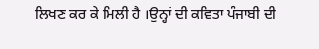ਲਿਖਣ ਕਰ ਕੇ ਮਿਲੀ ਹੈ ।ਉਨ੍ਹਾਂ ਦੀ ਕਵਿਤਾ ਪੰਜਾਬੀ ਦੀ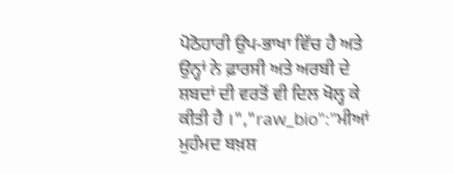ਪੋਠੋਹਾਰੀ ਉਪ-ਭਾਖਾ ਵਿੱਚ ਹੈ ਅਤੇ ਉਨ੍ਹਾਂ ਨੇ ਫ਼ਾਰਸੀ ਅਤੇ ਅਰਬੀ ਦੇ ਸ਼ਬਦਾਂ ਦੀ ਵਰਤੋਂ ਵੀ ਦਿਲ ਖੋਲ੍ਹ ਕੇ ਕੀਤੀ ਹੈ ।","raw_bio":"ਮੀਆਂ ਮੁਹੰਮਦ ਬਖ਼ਸ਼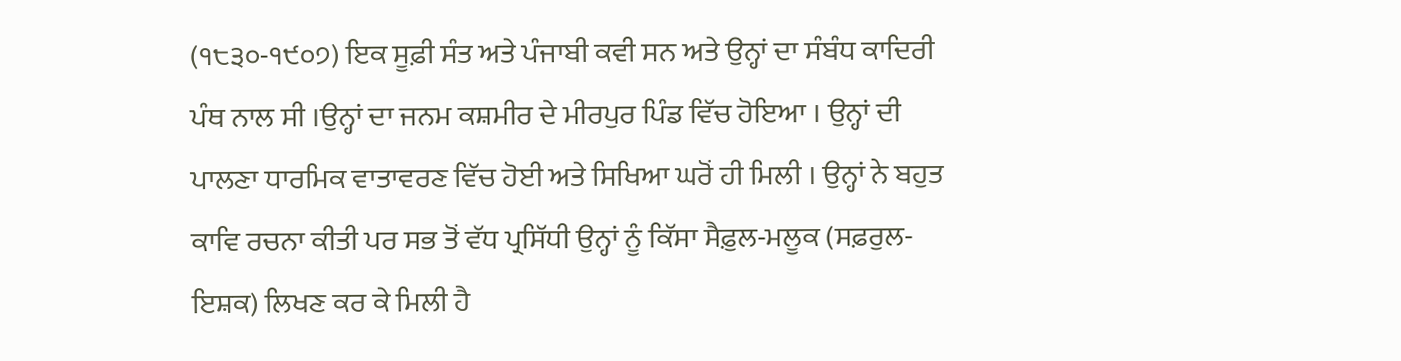(੧੮੩੦-੧੯੦੭) ਇਕ ਸੂਫ਼ੀ ਸੰਤ ਅਤੇ ਪੰਜਾਬੀ ਕਵੀ ਸਨ ਅਤੇ ਉਨ੍ਹਾਂ ਦਾ ਸੰਬੰਧ ਕਾਦਿਰੀ ਪੰਥ ਨਾਲ ਸੀ ।ਉਨ੍ਹਾਂ ਦਾ ਜਨਮ ਕਸ਼ਮੀਰ ਦੇ ਮੀਰਪੁਰ ਪਿੰਡ ਵਿੱਚ ਹੋਇਆ । ਉਨ੍ਹਾਂ ਦੀ ਪਾਲਣਾ ਧਾਰਮਿਕ ਵਾਤਾਵਰਣ ਵਿੱਚ ਹੋਈ ਅਤੇ ਸਿਖਿਆ ਘਰੋਂ ਹੀ ਮਿਲੀ । ਉਨ੍ਹਾਂ ਨੇ ਬਹੁਤ ਕਾਵਿ ਰਚਨਾ ਕੀਤੀ ਪਰ ਸਭ ਤੋਂ ਵੱਧ ਪ੍ਰਸਿੱਧੀ ਉਨ੍ਹਾਂ ਨੂੰ ਕਿੱਸਾ ਸੈਫ਼ੁਲ-ਮਲੂਕ (ਸਫ਼ਰੁਲ-ਇਸ਼ਕ) ਲਿਖਣ ਕਰ ਕੇ ਮਿਲੀ ਹੈ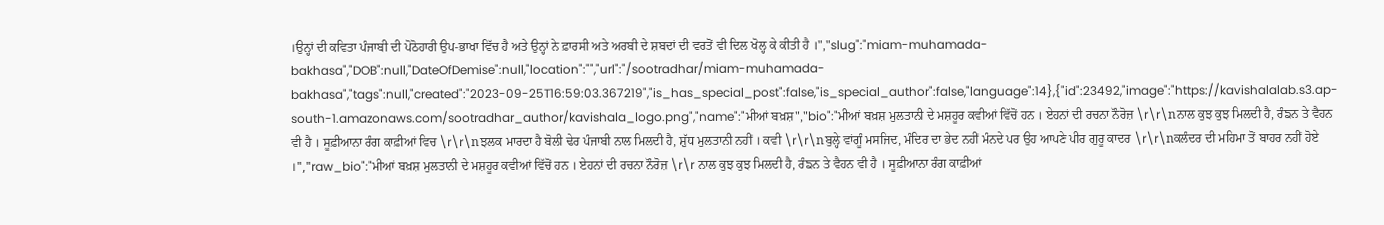।ਉਨ੍ਹਾਂ ਦੀ ਕਵਿਤਾ ਪੰਜਾਬੀ ਦੀ ਪੋਠੋਹਾਰੀ ਉਪ-ਭਾਖਾ ਵਿੱਚ ਹੈ ਅਤੇ ਉਨ੍ਹਾਂ ਨੇ ਫ਼ਾਰਸੀ ਅਤੇ ਅਰਬੀ ਦੇ ਸ਼ਬਦਾਂ ਦੀ ਵਰਤੋਂ ਵੀ ਦਿਲ ਖੋਲ੍ਹ ਕੇ ਕੀਤੀ ਹੈ ।","slug":"miam-muhamada-bakhasa","DOB":null,"DateOfDemise":null,"location":"","url":"/sootradhar/miam-muhamada-bakhasa","tags":null,"created":"2023-09-25T16:59:03.367219","is_has_special_post":false,"is_special_author":false,"language":14},{"id":23492,"image":"https://kavishalalab.s3.ap-south-1.amazonaws.com/sootradhar_author/kavishala_logo.png","name":"ਮੀਆਂ ਬਖ਼ਸ਼","bio":"ਮੀਆਂ ਬਖ਼ਸ਼ ਮੁਲਤਾਨੀ ਦੇ ਮਸ਼ਹੂਰ ਕਵੀਆਂ ਵਿੱਚੋਂ ਹਨ । ਏਹਨਾਂ ਦੀ ਰਚਨਾ ਨੌਰੋਜ਼ \r\r\nਨਾਲ ਕੁਝ ਕੁਝ ਮਿਲਦੀ ਹੈ, ਰੰਙਨ ਤੇ ਵੈਹਨ ਵੀ ਹੈ । ਸੂਫ਼ੀਆਨਾ ਰੰਗ ਕਾਫ਼ੀਆਂ ਵਿਚ \r\r\nਝਲਕ ਮਾਰਦਾ ਹੈ ਬੋਲੀ ਢੇਰ ਪੰਜਾਬੀ ਨਾਲ ਮਿਲਦੀ ਹੈ, ਸ਼ੁੱਧ ਮੁਲਤਾਨੀ ਨਹੀਂ । ਕਵੀ \r\r\nਬੁਲ੍ਹੇ ਵਾਂਗੂੰ ਮਸਜਿਦ, ਮੰਦਿਰ ਦਾ ਭੇਦ ਨਹੀਂ ਮੰਨਦੇ ਪਰ ਉਹ ਆਪਣੇ ਪੀਰ ਗੁਰੂ ਕਾਦਰ \r\r\nਕਲੰਦਰ ਦੀ ਮਹਿਮਾ ਤੋਂ ਬਾਹਰ ਨਹੀਂ ਹੋਏ ।","raw_bio":"ਮੀਆਂ ਬਖ਼ਸ਼ ਮੁਲਤਾਨੀ ਦੇ ਮਸ਼ਹੂਰ ਕਵੀਆਂ ਵਿੱਚੋਂ ਹਨ । ਏਹਨਾਂ ਦੀ ਰਚਨਾ ਨੌਰੋਜ਼ \r\r ਨਾਲ ਕੁਝ ਕੁਝ ਮਿਲਦੀ ਹੈ, ਰੰਙਨ ਤੇ ਵੈਹਨ ਵੀ ਹੈ । ਸੂਫ਼ੀਆਨਾ ਰੰਗ ਕਾਫ਼ੀਆਂ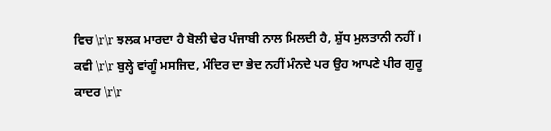ਵਿਚ \r\r ਝਲਕ ਮਾਰਦਾ ਹੈ ਬੋਲੀ ਢੇਰ ਪੰਜਾਬੀ ਨਾਲ ਮਿਲਦੀ ਹੈ, ਸ਼ੁੱਧ ਮੁਲਤਾਨੀ ਨਹੀਂ । ਕਵੀ \r\r ਬੁਲ੍ਹੇ ਵਾਂਗੂੰ ਮਸਜਿਦ, ਮੰਦਿਰ ਦਾ ਭੇਦ ਨਹੀਂ ਮੰਨਦੇ ਪਰ ਉਹ ਆਪਣੇ ਪੀਰ ਗੁਰੂ ਕਾਦਰ \r\r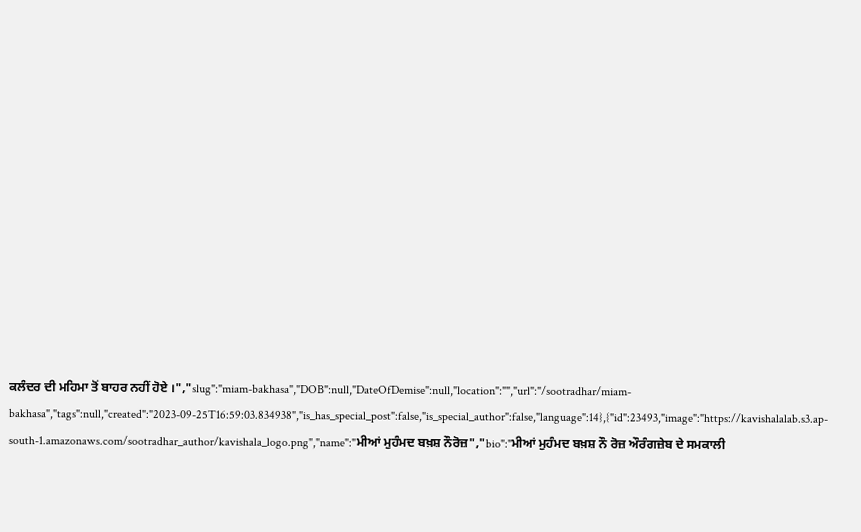ਕਲੰਦਰ ਦੀ ਮਹਿਮਾ ਤੋਂ ਬਾਹਰ ਨਹੀਂ ਹੋਏ ।","slug":"miam-bakhasa","DOB":null,"DateOfDemise":null,"location":"","url":"/sootradhar/miam-bakhasa","tags":null,"created":"2023-09-25T16:59:03.834938","is_has_special_post":false,"is_special_author":false,"language":14},{"id":23493,"image":"https://kavishalalab.s3.ap-south-1.amazonaws.com/sootradhar_author/kavishala_logo.png","name":"ਮੀਆਂ ਮੁਹੰਮਦ ਬਖ਼ਸ਼ ਨੌਰੋਜ਼","bio":"ਮੀਆਂ ਮੁਹੰਮਦ ਬਖ਼ਸ਼ ਨੌ ਰੋਜ਼ ਔਰੰਗਜ਼ੇਬ ਦੇ ਸਮਕਾਲੀ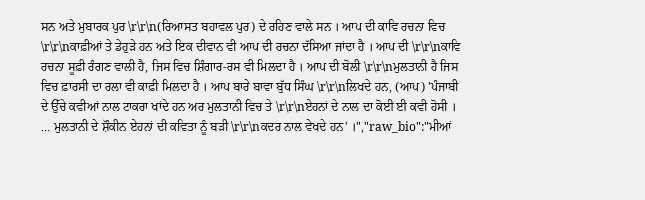ਸਨ ਅਤੇ ਮੁਬਾਰਕ ਪੁਰ \r\r\n(ਰਿਆਸਤ ਬਹਾਵਲ ਪੁਰ) ਦੇ ਰਹਿਣ ਵਾਲੇ ਸਨ । ਆਪ ਦੀ ਕਾਵਿ ਰਚਨਾ ਵਿਚ \r\r\nਕਾਫ਼ੀਆਂ ਤੇ ਡੇਹੁੜੇ ਹਨ ਅਤੇ ਇਕ ਦੀਵਾਨ ਵੀ ਆਪ ਦੀ ਰਚਨਾ ਦੱਸਿਆ ਜਾਂਦਾ ਹੈ । ਆਪ ਦੀ \r\r\nਕਾਵਿ ਰਚਨਾ ਸੂਫ਼ੀ ਰੰਗਣ ਵਾਲੀ ਹੈ, ਜਿਸ ਵਿਚ ਸ਼ਿੰਗਾਰ-ਰਸ ਵੀ ਮਿਲਦਾ ਹੈ । ਆਪ ਦੀ ਬੋਲੀ \r\r\nਮੁਲਤਾਨੀ ਹੈ ਜਿਸ ਵਿਚ ਫ਼ਾਰਸੀ ਦਾ ਰਲਾ ਵੀ ਕਾਫ਼ੀ ਮਿਲਦਾ ਹੈ । ਆਪ ਬਾਰੇ ਬਾਵਾ ਬੁੱਧ ਸਿੰਘ \r\r\nਲਿਖਦੇ ਹਨ, (ਆਪ) 'ਪੰਜਾਬੀ ਦੇ ਉੱਚੇ ਕਵੀਆਂ ਨਾਲ ਟਾਕਰਾ ਖਾਂਦੇ ਹਨ ਅਰ ਮੁਲਤਾਨੀ ਵਿਚ ਤੇ \r\r\nਏਹਨਾਂ ਦੇ ਨਾਲ ਦਾ ਕੋਈ ਈ ਕਵੀ ਹੋਸੀ । … ਮੁਲਤਾਨੀ ਦੇ ਸ਼ੌਕੀਨ ਏਹਨਾਂ ਦੀ ਕਵਿਤਾ ਨੂੰ ਬੜੀ \r\r\nਕਦਰ ਨਾਲ ਵੇਖਦੇ ਹਨ' ।","raw_bio":"ਮੀਆਂ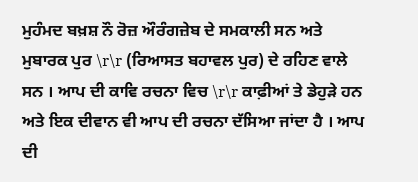ਮੁਹੰਮਦ ਬਖ਼ਸ਼ ਨੌ ਰੋਜ਼ ਔਰੰਗਜ਼ੇਬ ਦੇ ਸਮਕਾਲੀ ਸਨ ਅਤੇ ਮੁਬਾਰਕ ਪੁਰ \r\r (ਰਿਆਸਤ ਬਹਾਵਲ ਪੁਰ) ਦੇ ਰਹਿਣ ਵਾਲੇ ਸਨ । ਆਪ ਦੀ ਕਾਵਿ ਰਚਨਾ ਵਿਚ \r\r ਕਾਫ਼ੀਆਂ ਤੇ ਡੇਹੁੜੇ ਹਨ ਅਤੇ ਇਕ ਦੀਵਾਨ ਵੀ ਆਪ ਦੀ ਰਚਨਾ ਦੱਸਿਆ ਜਾਂਦਾ ਹੈ । ਆਪ ਦੀ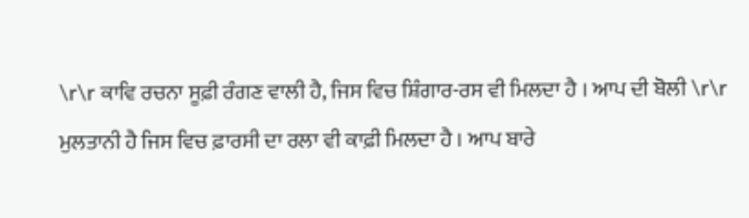\r\r ਕਾਵਿ ਰਚਨਾ ਸੂਫ਼ੀ ਰੰਗਣ ਵਾਲੀ ਹੈ, ਜਿਸ ਵਿਚ ਸ਼ਿੰਗਾਰ-ਰਸ ਵੀ ਮਿਲਦਾ ਹੈ । ਆਪ ਦੀ ਬੋਲੀ \r\r ਮੁਲਤਾਨੀ ਹੈ ਜਿਸ ਵਿਚ ਫ਼ਾਰਸੀ ਦਾ ਰਲਾ ਵੀ ਕਾਫ਼ੀ ਮਿਲਦਾ ਹੈ । ਆਪ ਬਾਰੇ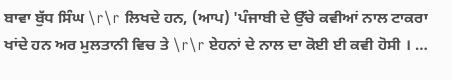ਬਾਵਾ ਬੁੱਧ ਸਿੰਘ \r\r ਲਿਖਦੇ ਹਨ, (ਆਪ) 'ਪੰਜਾਬੀ ਦੇ ਉੱਚੇ ਕਵੀਆਂ ਨਾਲ ਟਾਕਰਾ ਖਾਂਦੇ ਹਨ ਅਰ ਮੁਲਤਾਨੀ ਵਿਚ ਤੇ \r\r ਏਹਨਾਂ ਦੇ ਨਾਲ ਦਾ ਕੋਈ ਈ ਕਵੀ ਹੋਸੀ । …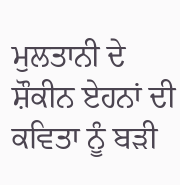ਮੁਲਤਾਨੀ ਦੇ ਸ਼ੌਕੀਨ ਏਹਨਾਂ ਦੀ ਕਵਿਤਾ ਨੂੰ ਬੜੀ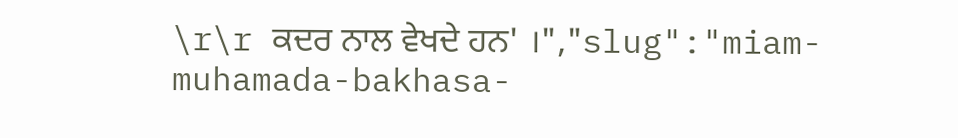\r\r ਕਦਰ ਨਾਲ ਵੇਖਦੇ ਹਨ' ।","slug":"miam-muhamada-bakhasa-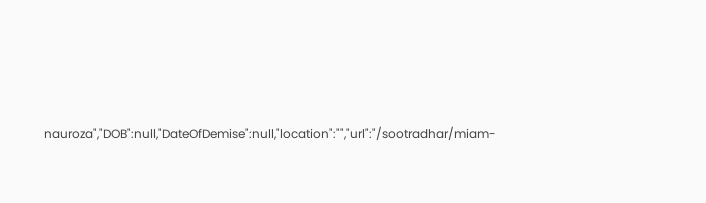nauroza","DOB":null,"DateOfDemise":null,"location":"","url":"/sootradhar/miam-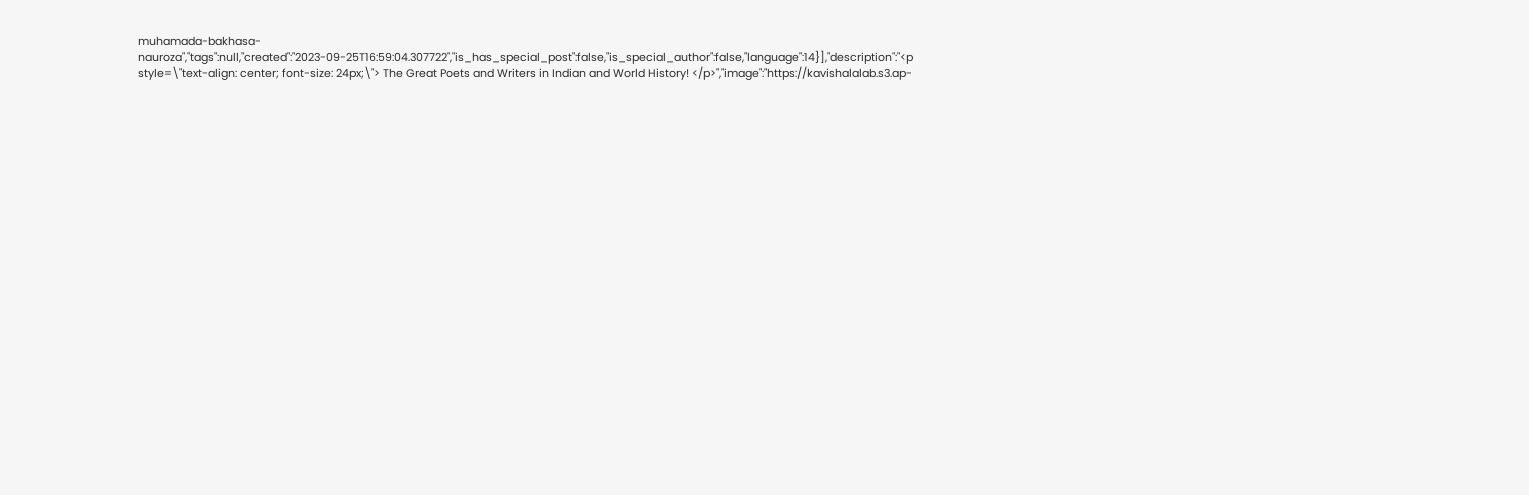muhamada-bakhasa-nauroza","tags":null,"created":"2023-09-25T16:59:04.307722","is_has_special_post":false,"is_special_author":false,"language":14}],"description":"<p style=\"text-align: center; font-size: 24px;\"> The Great Poets and Writers in Indian and World History! </p>","image":"https://kavishalalab.s3.ap-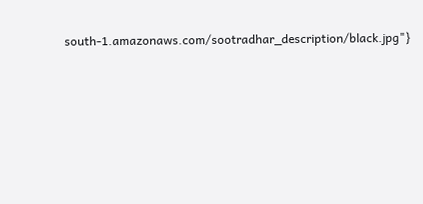south-1.amazonaws.com/sootradhar_description/black.jpg"}